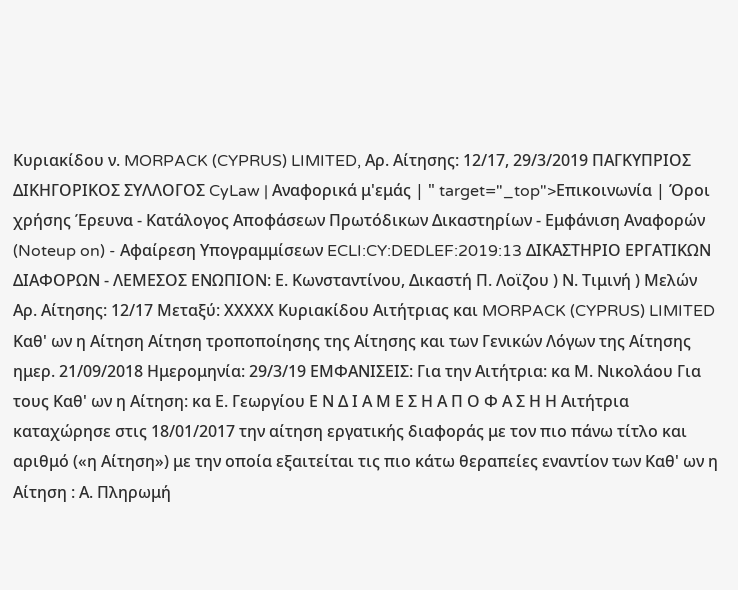Κυριακίδου ν. MORPACK (CYPRUS) LIMITED, Αρ. Αίτησης: 12/17, 29/3/2019 ΠΑΓΚΥΠΡΙΟΣ ΔΙΚΗΓΟΡΙΚΟΣ ΣΥΛΛΟΓΟΣ CyLaw | Αναφορικά μ'εμάς | " target="_top">Επικοινωνία | Όροι χρήσης Έρευνα - Κατάλογος Αποφάσεων Πρωτόδικων Δικαστηρίων - Εμφάνιση Αναφορών (Noteup on) - Αφαίρεση Υπογραμμίσεων ECLI:CY:DEDLEF:2019:13 ΔΙΚΑΣΤΗΡΙΟ ΕΡΓΑΤΙΚΩΝ ΔΙΑΦΟΡΩΝ - ΛΕΜΕΣΟΣ ΕΝΩΠΙΟΝ: Ε. Κωνσταντίνου, Δικαστή Π. Λοϊζου ) Ν. Τιμινή ) Μελών Αρ. Αίτησης: 12/17 Μεταξύ: ΧΧΧΧΧ Κυριακίδου Αιτήτριας και MORPACK (CYPRUS) LIMITED Καθ' ων η Αίτηση Aίτηση τροποποίησης της Αίτησης και των Γενικών Λόγων της Αίτησης ημερ. 21/09/2018 Ημερομηνία: 29/3/19 ΕΜΦΑΝΙΣΕΙΣ: Για την Αιτήτρια: κα Μ. Νικολάου Για τους Καθ' ων η Αίτηση: κα Ε. Γεωργίου Ε Ν Δ Ι Α Μ Ε Σ Η Α Π Ο Φ Α Σ Η Η Αιτήτρια καταχώρησε στις 18/01/2017 την αίτηση εργατικής διαφοράς με τον πιο πάνω τίτλο και αριθμό («η Αίτηση») με την οποία εξαιτείται τις πιο κάτω θεραπείες εναντίον των Καθ' ων η Αίτηση : Α. Πληρωμή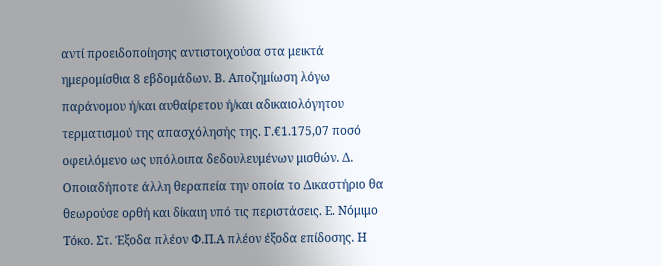αντί προειδοποίησης αντιστοιχούσα στα μεικτά ημερομίσθια 8 εβδομάδων. Β. Αποζημίωση λόγω παράνομου ή/και αυθαίρετου ή/και αδικαιολόγητου τερματισμού της απασχόλησής της. Γ.€1.175,07 ποσό οφειλόμενο ως υπόλοιπα δεδουλευμένων μισθών. Δ. Οποιαδήποτε άλλη θεραπεία την οποία το Δικαστήριο θα θεωρούσε ορθή και δίκαιη υπό τις περιστάσεις. Ε. Νόμιμο Τόκο. Στ. Έξοδα πλέον Φ.Π.Α πλέον έξοδα επίδοσης. Η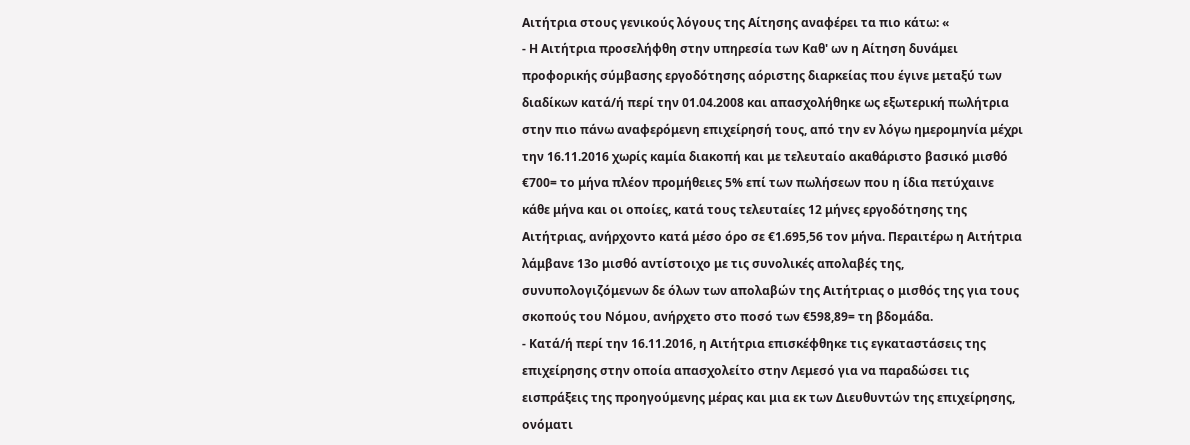Αιτήτρια στους γενικούς λόγους της Αίτησης αναφέρει τα πιο κάτω: «
- Η Αιτήτρια προσελήφθη στην υπηρεσία των Καθ' ων η Αίτηση δυνάμει προφορικής σύμβασης εργοδότησης αόριστης διαρκείας που έγινε μεταξύ των διαδίκων κατά/ή περί την 01.04.2008 και απασχολήθηκε ως εξωτερική πωλήτρια στην πιο πάνω αναφερόμενη επιχείρησή τους, από την εν λόγω ημερομηνία μέχρι την 16.11.2016 χωρίς καμία διακοπή και με τελευταίο ακαθάριστο βασικό μισθό €700= το μήνα πλέον προμήθειες 5% επί των πωλήσεων που η ίδια πετύχαινε κάθε μήνα και οι οποίες, κατά τους τελευταίες 12 μήνες εργοδότησης της Αιτήτριας, ανήρχοντο κατά μέσο όρο σε €1.695,56 τον μήνα. Περαιτέρω η Αιτήτρια λάμβανε 13ο μισθό αντίστοιχο με τις συνολικές απολαβές της, συνυπολογιζόμενων δε όλων των απολαβών της Αιτήτριας ο μισθός της για τους σκοπούς του Νόμου, ανήρχετο στο ποσό των €598,89= τη βδομάδα.
- Κατά/ή περί την 16.11.2016, η Αιτήτρια επισκέφθηκε τις εγκαταστάσεις της επιχείρησης στην οποία απασχολείτο στην Λεμεσό για να παραδώσει τις εισπράξεις της προηγούμενης μέρας και μια εκ των Διευθυντών της επιχείρησης, ονόματι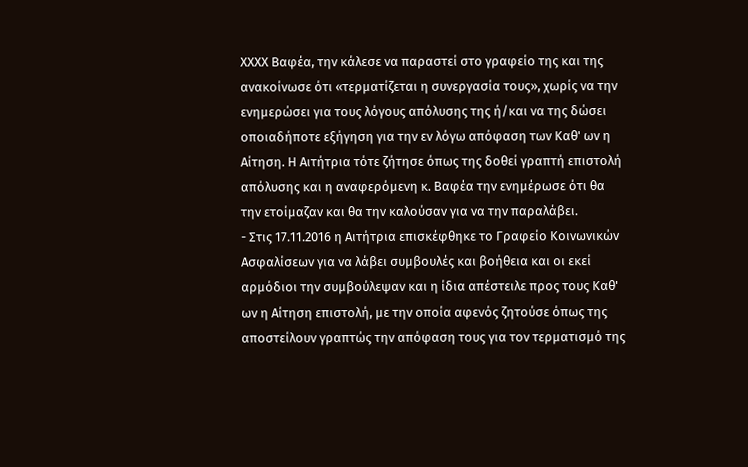ΧΧΧΧ Βαφέα, την κάλεσε να παραστεί στο γραφείο της και της ανακοίνωσε ότι «τερματίζεται η συνεργασία τους», χωρίς να την ενημερώσει για τους λόγους απόλυσης της ή/και να της δώσει οποιαδήποτε εξήγηση για την εν λόγω απόφαση των Καθ' ων η Αίτηση. Η Αιτήτρια τότε ζήτησε όπως της δοθεί γραπτή επιστολή απόλυσης και η αναφερόμενη κ. Βαφέα την ενημέρωσε ότι θα την ετοίμαζαν και θα την καλούσαν για να την παραλάβει.
- Στις 17.11.2016 η Αιτήτρια επισκέφθηκε το Γραφείο Κοινωνικών Ασφαλίσεων για να λάβει συμβουλές και βοήθεια και οι εκεί αρμόδιοι την συμβούλεψαν και η ίδια απέστειλε προς τους Καθ' ων η Αίτηση επιστολή, με την οποία αφενός ζητούσε όπως της αποστείλουν γραπτώς την απόφαση τους για τον τερματισμό της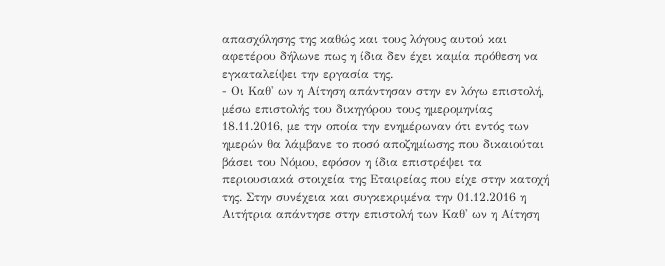απασχόλησης της καθώς και τους λόγους αυτού και αφετέρου δήλωνε πως η ίδια δεν έχει καμία πρόθεση να εγκαταλείψει την εργασία της.
- Οι Καθ' ων η Αίτηση απάντησαν στην εν λόγω επιστολή, μέσω επιστολής του δικηγόρου τους ημερομηνίας 18.11.2016, με την οποία την ενημέρωναν ότι εντός των ημερών θα λάμβανε το ποσό αποζημίωσης που δικαιούται βάσει του Νόμου, εφόσον η ίδια επιστρέψει τα περιουσιακά στοιχεία της Εταιρείας που είχε στην κατοχή της. Στην συνέχεια και συγκεκριμένα την 01.12.2016 η Αιτήτρια απάντησε στην επιστολή των Καθ' ων η Αίτηση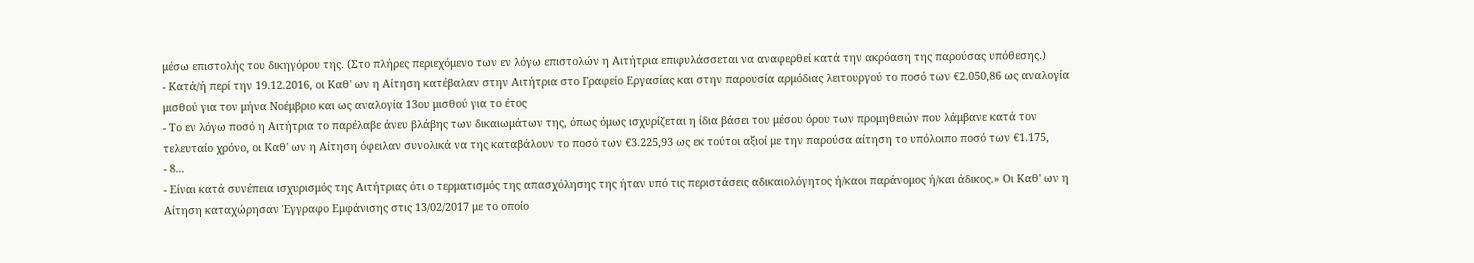μέσω επιστολής του δικηγόρου της. (Στο πλήρες περιεχόμενο των εν λόγω επιστολών η Αιτήτρια επιφυλάσσεται να αναφερθεί κατά την ακρόαση της παρούσας υπόθεσης.)
- Κατά/ή περί την 19.12.2016, οι Καθ' ων η Αίτηση κατέβαλαν στην Αιτήτρια στο Γραφείο Εργασίας και στην παρουσία αρμόδιας λειτουργού το ποσό των €2.050,86 ως αναλογία μισθού για τον μήνα Νοέμβριο και ως αναλογία 13ου μισθού για το έτος
- Το εν λόγω ποσό η Αιτήτρια το παρέλαβε άνευ βλάβης των δικαιωμάτων της, όπως όμως ισχυρίζεται η ίδια βάσει του μέσου όρου των προμηθειών που λάμβανε κατά τον τελευταίο χρόνο, οι Καθ' ων η Αίτηση όφειλαν συνολικά να της καταβάλουν το ποσό των €3.225,93 ως εκ τούτοι αξιοί με την παρούσα αίτηση το υπόλοιπο ποσό των €1.175,
- 8...
- Είναι κατά συνέπεια ισχυρισμός της Αιτήτριας ότι ο τερματισμός της απασχόλησης της ήταν υπό τις περιστάσεις αδικαιολόγητος ή/καοι παράνομος ή/και άδικος.» Οι Καθ' ων η Αίτηση καταχώρησαν Έγγραφο Εμφάνισης στις 13/02/2017 με το οποίο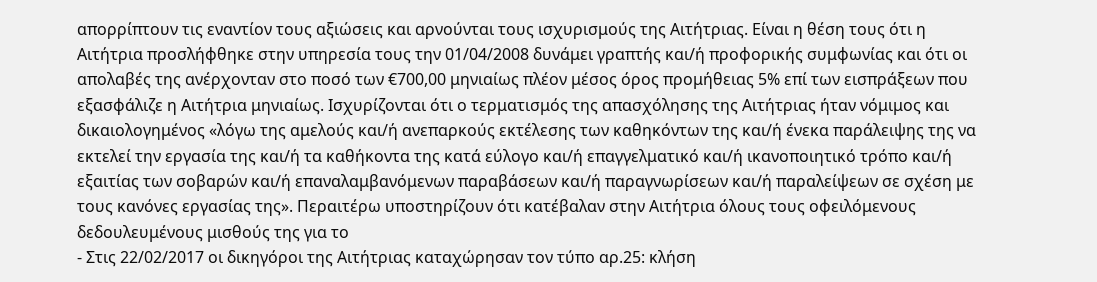απορρίπτουν τις εναντίον τους αξιώσεις και αρνούνται τους ισχυρισμούς της Αιτήτριας. Είναι η θέση τους ότι η Αιτήτρια προσλήφθηκε στην υπηρεσία τους την 01/04/2008 δυνάμει γραπτής και/ή προφορικής συμφωνίας και ότι οι απολαβές της ανέρχονταν στο ποσό των €700,00 μηνιαίως πλέον μέσος όρος προμήθειας 5% επί των εισπράξεων που εξασφάλιζε η Αιτήτρια μηνιαίως. Ισχυρίζονται ότι ο τερματισμός της απασχόλησης της Αιτήτριας ήταν νόμιμος και δικαιολογημένος «λόγω της αμελούς και/ή ανεπαρκούς εκτέλεσης των καθηκόντων της και/ή ένεκα παράλειψης της να εκτελεί την εργασία της και/ή τα καθήκοντα της κατά εύλογο και/ή επαγγελματικό και/ή ικανοποιητικό τρόπο και/ή εξαιτίας των σοβαρών και/ή επαναλαμβανόμενων παραβάσεων και/ή παραγνωρίσεων και/ή παραλείψεων σε σχέση με τους κανόνες εργασίας της». Περαιτέρω υποστηρίζουν ότι κατέβαλαν στην Αιτήτρια όλους τους οφειλόμενους δεδουλευμένους μισθούς της για το
- Στις 22/02/2017 οι δικηγόροι της Αιτήτριας καταχώρησαν τον τύπο αρ.25: κλήση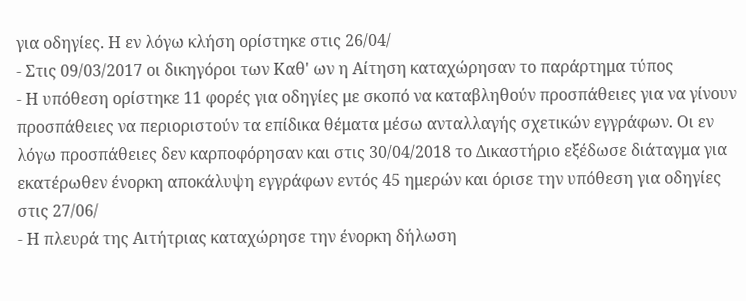για οδηγίες. Η εν λόγω κλήση ορίστηκε στις 26/04/
- Στις 09/03/2017 οι δικηγόροι των Καθ' ων η Αίτηση καταχώρησαν το παράρτημα τύπος
- Η υπόθεση ορίστηκε 11 φορές για οδηγίες με σκοπό να καταβληθούν προσπάθειες για να γίνουν προσπάθειες να περιοριστούν τα επίδικα θέματα μέσω ανταλλαγής σχετικών εγγράφων. Οι εν λόγω προσπάθειες δεν καρποφόρησαν και στις 30/04/2018 το Δικαστήριο εξέδωσε διάταγμα για εκατέρωθεν ένορκη αποκάλυψη εγγράφων εντός 45 ημερών και όρισε την υπόθεση για οδηγίες στις 27/06/
- Η πλευρά της Αιτήτριας καταχώρησε την ένορκη δήλωση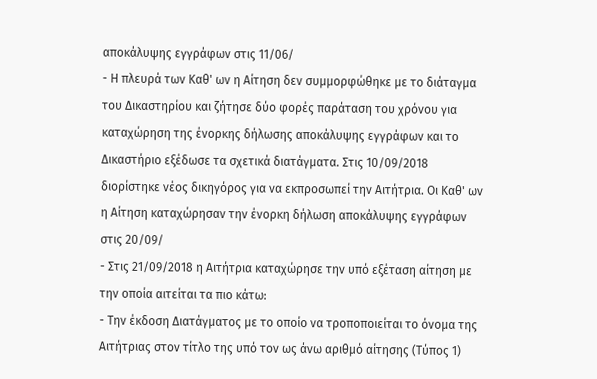αποκάλυψης εγγράφων στις 11/06/
- Η πλευρά των Καθ' ων η Αίτηση δεν συμμορφώθηκε με το διάταγμα του Δικαστηρίου και ζήτησε δύο φορές παράταση του χρόνου για καταχώρηση της ένορκης δήλωσης αποκάλυψης εγγράφων και το Δικαστήριο εξέδωσε τα σχετικά διατάγματα. Στις 10/09/2018 διορίστηκε νέος δικηγόρος για να εκπροσωπεί την Αιτήτρια. Οι Καθ' ων η Αίτηση καταχώρησαν την ένορκη δήλωση αποκάλυψης εγγράφων στις 20/09/
- Στις 21/09/2018 η Αιτήτρια καταχώρησε την υπό εξέταση αίτηση με την οποία αιτείται τα πιο κάτω:
- Την έκδοση Διατάγματος με το οποίο να τροποποιείται το όνομα της Αιτήτριας στον τίτλο της υπό τον ως άνω αριθμό αίτησης (Τύπος 1)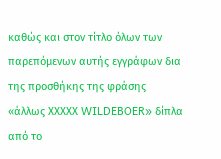καθώς και στον τίτλο όλων των παρεπόμενων αυτής εγγράφων δια της προσθήκης της φράσης «άλλως ΧΧΧΧΧ WILDEBOER» δίπλα από το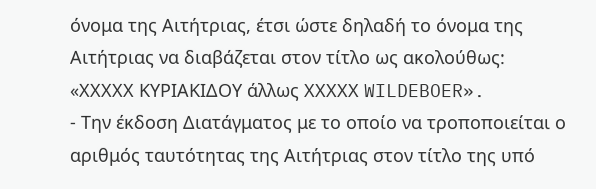όνομα της Αιτήτριας, έτσι ώστε δηλαδή το όνομα της Αιτήτριας να διαβάζεται στον τίτλο ως ακολούθως: «ΧΧΧΧΧ ΚΥΡΙΑΚΙΔΟΥ άλλως ΧΧΧΧΧ WILDEBOER».
- Την έκδοση Διατάγματος με το οποίο να τροποποιείται ο αριθμός ταυτότητας της Αιτήτριας στον τίτλο της υπό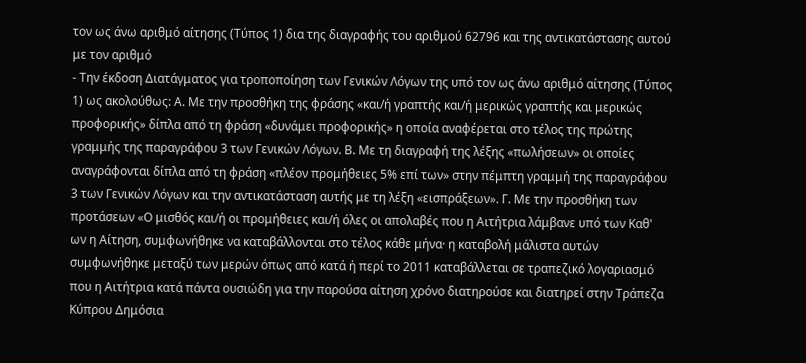τον ως άνω αριθμό αίτησης (Τύπος 1) δια της διαγραφής του αριθμού 62796 και της αντικατάστασης αυτού με τον αριθμό
- Την έκδοση Διατάγματος για τροποποίηση των Γενικών Λόγων της υπό τον ως άνω αριθμό αίτησης (Τύπος 1) ως ακολούθως: Α. Με την προσθήκη της φράσης «και/ή γραπτής και/ή μερικώς γραπτής και μερικώς προφορικής» δίπλα από τη φράση «δυνάμει προφορικής» η οποία αναφέρεται στο τέλος της πρώτης γραμμής της παραγράφου 3 των Γενικών Λόγων. Β. Με τη διαγραφή της λέξης «πωλήσεων» οι οποίες αναγράφονται δίπλα από τη φράση «πλέον προμήθειες 5% επί των» στην πέμπτη γραμμή της παραγράφου 3 των Γενικών Λόγων και την αντικατάσταση αυτής με τη λέξη «εισπράξεων». Γ. Με την προσθήκη των προτάσεων «Ο μισθός και/ή οι προμήθειες και/ή όλες οι απολαβές που η Αιτήτρια λάμβανε υπό των Καθ' ων η Αίτηση, συμφωνήθηκε να καταβάλλονται στο τέλος κάθε μήνα· η καταβολή μάλιστα αυτών συμφωνήθηκε μεταξύ των μερών όπως από κατά ή περί το 2011 καταβάλλεται σε τραπεζικό λογαριασμό που η Αιτήτρια κατά πάντα ουσιώδη για την παρούσα αίτηση χρόνο διατηρούσε και διατηρεί στην Τράπεζα Κύπρου Δημόσια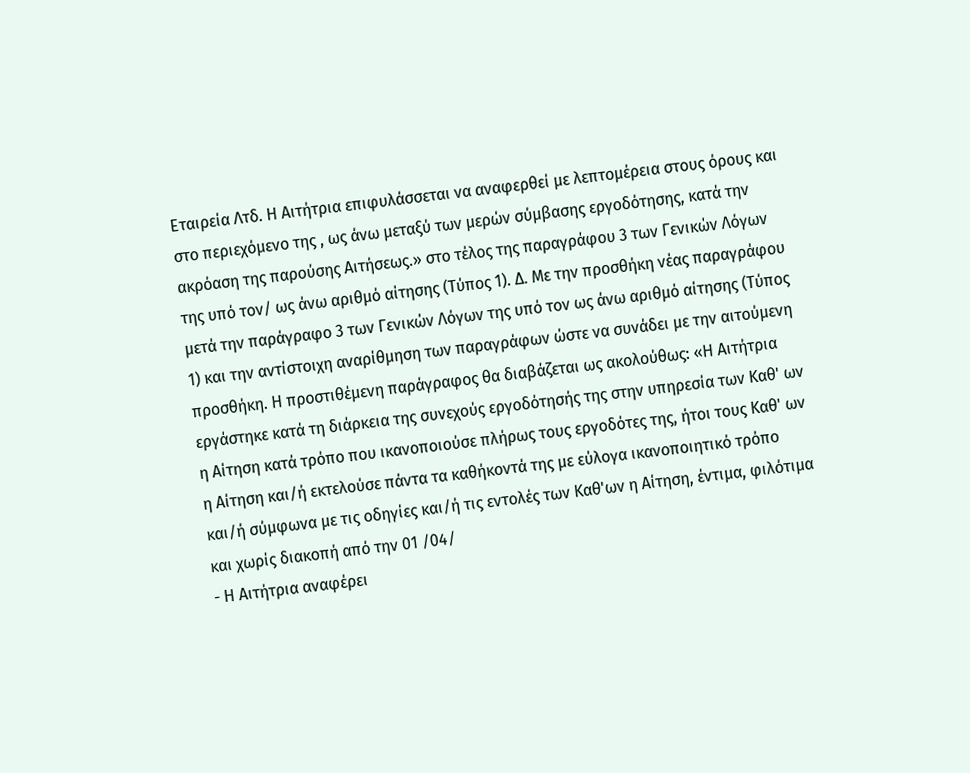Εταιρεία Λτδ. Η Αιτήτρια επιφυλάσσεται να αναφερθεί με λεπτομέρεια στους όρους και στο περιεχόμενο της , ως άνω μεταξύ των μερών σύμβασης εργοδότησης, κατά την ακρόαση της παρούσης Αιτήσεως.» στο τέλος της παραγράφου 3 των Γενικών Λόγων της υπό τον/ ως άνω αριθμό αίτησης (Τύπος 1). Δ. Με την προσθήκη νέας παραγράφου μετά την παράγραφο 3 των Γενικών Λόγων της υπό τον ως άνω αριθμό αίτησης (Τύπος 1) και την αντίστοιχη αναρίθμηση των παραγράφων ώστε να συνάδει με την αιτούμενη προσθήκη. Η προστιθέμενη παράγραφος θα διαβάζεται ως ακολούθως: «Η Αιτήτρια εργάστηκε κατά τη διάρκεια της συνεχούς εργοδότησής της στην υπηρεσία των Καθ' ων η Αίτηση κατά τρόπο που ικανοποιούσε πλήρως τους εργοδότες της, ήτοι τους Καθ' ων η Αίτηση και/ή εκτελούσε πάντα τα καθήκοντά της με εύλογα ικανοποιητικό τρόπο και/ή σύμφωνα με τις οδηγίες και/ή τις εντολές των Καθ'ων η Αίτηση, έντιμα, φιλότιμα και χωρίς διακοπή από την 01 /04/
- Η Αιτήτρια αναφέρει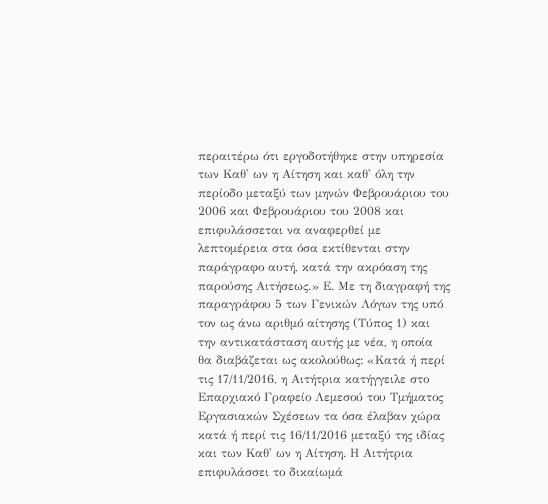περαιτέρω ότι εργοδοτήθηκε στην υπηρεσία των Καθ' ων η Αίτηση και καθ' όλη την περίοδο μεταξύ των μηνών Φεβρουάριου του 2006 και Φεβρουάριου του 2008 και επιφυλάσσεται να αναφερθεί με λεπτομέρεια στα όσα εκτίθενται στην παράγραφο αυτή, κατά την ακρόαση της παρούσης Αιτήσεως.» Ε. Με τη διαγραφή της παραγράφου 5 των Γενικών Λόγων της υπό τον ως άνω αριθμό αίτησης (Τύπος 1) και την αντικατάσταση αυτής με νέα, η οποία θα διαβάζεται ως ακολούθως: «Κατά ή περί τις 17/11/2016, η Αιτήτρια κατήγγειλε στο Επαρχιακό Γραφείο Λεμεσού του Τμήματος Εργασιακών Σχέσεων τα όσα έλαβαν χώρα κατά ή περί τις 16/11/2016 μεταξύ της ιδίας και των Καθ' ων η Αίτηση. Η Αιτήτρια επιφυλάσσει το δικαίωμά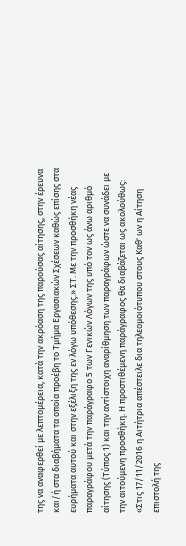της να αναφερθεί με λεπτομέρεια, κατά την ακρόαση της παρούσας αίτησης, στην έρευνα και/ή στα διαβήματα τα οποία προέβη το Τμήμα Εργασιακών Σχέσεων καθώς επίσης στα ευρήματα αυτού και στην εξέλιξη της εν λόγω υπόθεσης.» ΣΤ. Με την προσθήκη νέας παραγράφου μετά την παράγραφο 5 των Γενικών Λόγων της υπό τον ως άνω αριθμό αίτησης (Τύπος 1) και την αντίστοιχη αναρίθμηση των παραγράφων ώστε να συνάδει με την αιτούμενη προσθήκη. Η προστιθέμενη παράγραφος θα διαβάζεται ως ακολούθως: «Στις 17/11/2016 η Αιτήτρια απέστειλε δια τηλεομοιότυπου στους Καθ' ων η Αίτηση επιστολή της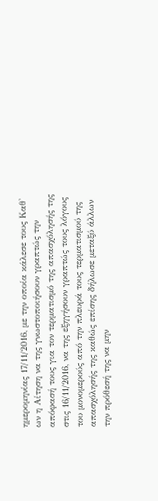ημερομηνίας 17/11/2016, με την οποία κάλεσε τους Καθ' ων η Αίτηση να της γνωστοποιήσουν γραπτώς την απόφασή τους για τον τερματισμό της απασχόλησής της στις 16/11/2016, να της εξηγήσουν γραπτώς τους λόγους του μονομερούς από την πλευρά τους τερματισμού της απασχόλησής της καθώς επίσης δήλωσε μεταξύ άλλων την πρόθεσή της να μην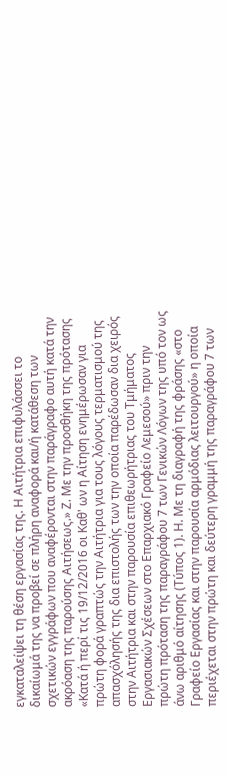εγκαταλείψει τη θέση εργασίας της. Η Αιτήτρια επιφυλάσσει το δικαίωμά της να προβεί σε πλήρη αναφορά και/ή κατάθεση των σχετικών εγγράφων που αναφέρονται στην παράγραφο αυτή κατά την ακρόαση της παρούσης Αιτήσεως.» Ζ. Με την προσθήκη της πρότασης «Κατά ή περί τις 19/12/2016 οι Καθ' ων η Αίτηση ενημέρωσαν για πρώτη φορά γραπτώς την Αιτήτρια για τους λόγους τερματισμού της απασχόλησής της δια επιστολής των την οποία παρέδωσαν δια χειρός στην Αιτήτρια και στην παρουσία επιθεωρήτριας του Τμήματος Εργασιακών Σχέσεων στο Επαρχιακό Γραφείο Λεμεσού» πριν την πρώτη πρόταση της παραγράφου 7 των Γενικών Λόγων της υπό τον ως άνω αριθμό αίτησης (Τύπος 1). Η. Με τη διαγραφή της φράσης «στο Γραφείο Εργασίας και στην παρουσία αρμόδιας λειτουργού» η οποία περιέχεται στην πρώτη και δεύτερη γραμμή της παραγράφου 7 των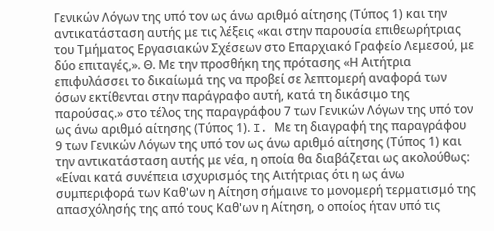Γενικών Λόγων της υπό τον ως άνω αριθμό αίτησης (Τύπος 1) και την αντικατάσταση αυτής με τις λέξεις «και στην παρουσία επιθεωρήτριας του Τμήματος Εργασιακών Σχέσεων στο Επαρχιακό Γραφείο Λεμεσού, με δύο επιταγές,». Θ. Με την προσθήκη της πρότασης «Η Αιτήτρια επιφυλάσσει το δικαίωμά της να προβεί σε λεπτομερή αναφορά των όσων εκτίθενται στην παράγραφο αυτή, κατά τη δικάσιμο της παρούσας.» στο τέλος της παραγράφου 7 των Γενικών Λόγων της υπό τον ως άνω αριθμό αίτησης (Τύπος 1). I. Με τη διαγραφή της παραγράφου 9 των Γενικών Λόγων της υπό τον ως άνω αριθμό αίτησης (Τύπος 1) και την αντικατάσταση αυτής με νέα, η οποία θα διαβάζεται ως ακολούθως: «Είναι κατά συνέπεια ισχυρισμός της Αιτήτριας ότι η ως άνω συμπεριφορά των Καθ'ων η Αίτηση σήμαινε το μονομερή τερματισμό της απασχόλησής της από τους Καθ'ων η Αίτηση, ο οποίος ήταν υπό τις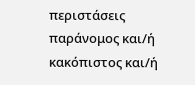περιστάσεις παράνομος και/ή κακόπιστος και/ή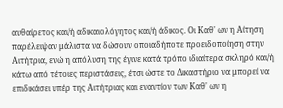αυθαίρετος και/ή αδικαιολόγητος και/ή άδικος. Οι Καθ' ων η Αίτηση παρέλειψαν μάλιστα να δώσουν οποιαδήποτε προειδοποίηση στην Αιτήτρια, ενώ η απόλυση της έγινε κατά τρόπο ιδιαίτερα σκληρό και/ή κάτω από τέτοιες περιστάσεις, έτσι ώστε το Δικαστήριο να μπορεί να επιδικάσει υπέρ της Αιτήτριας και εναντίον των Καθ' ων η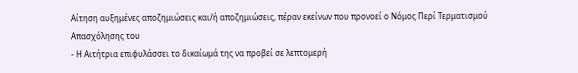Αίτηση αυξημένες αποζημιώσεις και/ή αποζημιώσεις, πέραν εκείνων που προνοεί ο Νόμος Περί Τερματισμού Απασχόλησης του
- Η Αιτήτρια επιφυλάσσει το δικαίωμά της να προβεί σε λεπτομερή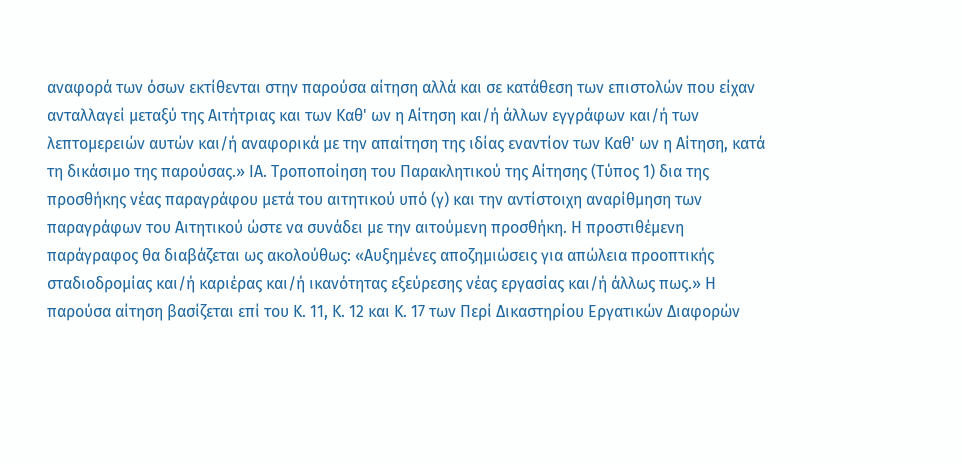αναφορά των όσων εκτίθενται στην παρούσα αίτηση αλλά και σε κατάθεση των επιστολών που είχαν ανταλλαγεί μεταξύ της Αιτήτριας και των Καθ' ων η Αίτηση και/ή άλλων εγγράφων και/ή των λεπτομερειών αυτών και/ή αναφορικά με την απαίτηση της ιδίας εναντίον των Καθ' ων η Αίτηση, κατά τη δικάσιμο της παρούσας.» ΙΑ. Τροποποίηση του Παρακλητικού της Αίτησης (Τύπος 1) δια της προσθήκης νέας παραγράφου μετά του αιτητικού υπό (γ) και την αντίστοιχη αναρίθμηση των παραγράφων του Αιτητικού ώστε να συνάδει με την αιτούμενη προσθήκη. Η προστιθέμενη παράγραφος θα διαβάζεται ως ακολούθως: «Αυξημένες αποζημιώσεις για απώλεια προοπτικής σταδιοδρομίας και/ή καριέρας και/ή ικανότητας εξεύρεσης νέας εργασίας και/ή άλλως πως.» Η παρούσα αίτηση βασίζεται επί του Κ. 11, Κ. 12 και Κ. 17 των Περί Δικαστηρίου Εργατικών Διαφορών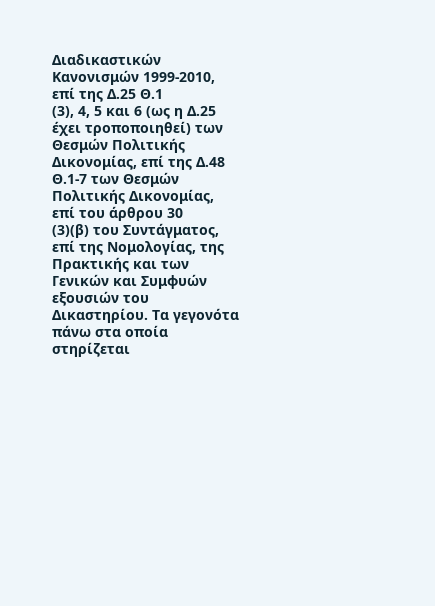Διαδικαστικών Κανονισμών 1999-2010, επί της Δ.25 Θ.1
(3), 4, 5 και 6 (ως η Δ.25 έχει τροποποιηθεί) των Θεσμών Πολιτικής Δικονομίας, επί της Δ.48 Θ.1-7 των Θεσμών Πολιτικής Δικονομίας, επί του άρθρου 30
(3)(β) του Συντάγματος, επί της Νομολογίας, της Πρακτικής και των Γενικών και Συμφυών εξουσιών του Δικαστηρίου. Τα γεγονότα πάνω στα οποία στηρίζεται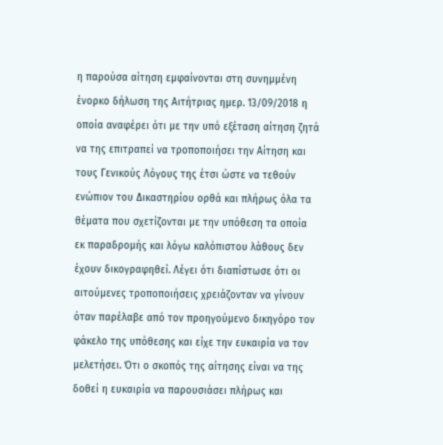η παρούσα αίτηση εμφαίνονται στη συνημμένη ένορκο δήλωση της Αιτήτριας ημερ. 13/09/2018 η οποία αναφέρει ότι με την υπό εξέταση αίτηση ζητά να της επιτραπεί να τροποποιήσει την Αίτηση και τους Γενικούς Λόγους της έτσι ώστε να τεθούν ενώπιον του Δικαστηρίου ορθά και πλήρως όλα τα θέματα που σχετίζονται με την υπόθεση τα οποία εκ παραδρομής και λόγω καλόπιστου λάθους δεν έχουν δικογραφηθεί. Λέγει ότι διαπίστωσε ότι οι αιτούμενες τροποποιήσεις χρειάζονταν να γίνουν όταν παρέλαβε από τον προηγούμενο δικηγόρο τον φάκελο της υπόθεσης και είχε την ευκαιρία να τον μελετήσει. Ότι ο σκοπός της αίτησης είναι να της δοθεί η ευκαιρία να παρουσιάσει πλήρως και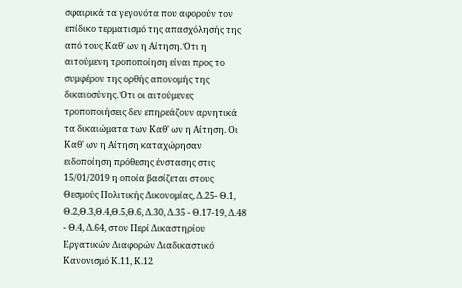σφαιρικά τα γεγονότα που αφορούν τον επίδικο τερματισμό της απασχόλησής της από τους Καθ' ων η Αίτηση. Ότι η αιτούμενη τροποποίηση είναι προς το συμφέρον της ορθής απονομής της δικαιοσύνης. Ότι οι αιτούμενες τροποποιήσεις δεν επηρεάζουν αρνητικά τα δικαιώματα των Καθ' ων η Αίτηση. Οι Καθ' ων η Αίτηση καταχώρησαν ειδοποίηση πρόθεσης ένστασης στις 15/01/2019 η οποία βασίζεται στους Θεσμούς Πολιτικής Δικονομίας, Δ.25- Θ.1, Θ.2,Θ.3,Θ.4,Θ.5,Θ.6, Δ.30, Δ.35 - Θ.17-19, Δ.48 - Θ.4, Δ.64, στον Περί Δικαστηρίου Εργατικών Διαφορών Διαδικαστικό Κανονισμό Κ.11, Κ.12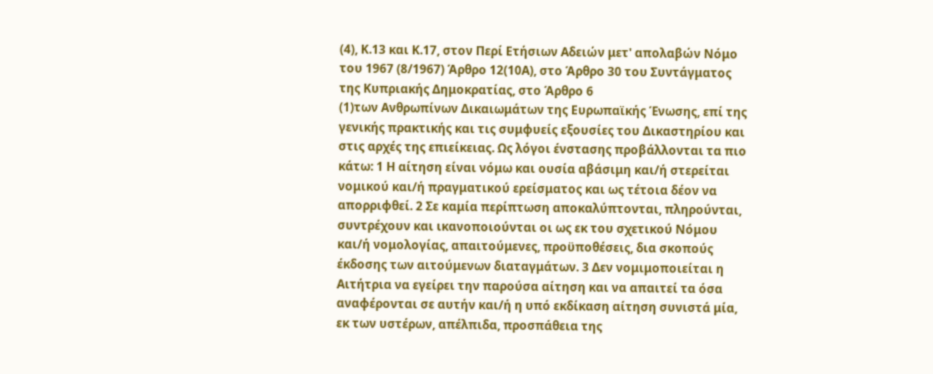(4), Κ.13 και Κ.17, στον Περί Ετήσιων Αδειών μετ' απολαβών Νόμο του 1967 (8/1967) Άρθρο 12(10Α), στο Άρθρο 30 του Συντάγματος της Κυπριακής Δημοκρατίας, στο Άρθρο 6
(1)των Ανθρωπίνων Δικαιωμάτων της Ευρωπαϊκής Ένωσης, επί της γενικής πρακτικής και τις συμφυείς εξουσίες του Δικαστηρίου και στις αρχές της επιείκειας. Ως λόγοι ένστασης προβάλλονται τα πιο κάτω: 1 Η αίτηση είναι νόμω και ουσία αβάσιμη και/ή στερείται νομικού και/ή πραγματικού ερείσματος και ως τέτοια δέον να απορριφθεί. 2 Σε καμία περίπτωση αποκαλύπτονται, πληρούνται, συντρέχουν και ικανοποιούνται οι ως εκ του σχετικού Νόμου και/ή νομολογίας, απαιτούμενες, προϋποθέσεις, δια σκοπούς έκδοσης των αιτούμενων διαταγμάτων. 3 Δεν νομιμοποιείται η Αιτήτρια να εγείρει την παρούσα αίτηση και να απαιτεί τα όσα αναφέρονται σε αυτήν και/ή η υπό εκδίκαση αίτηση συνιστά μία, εκ των υστέρων, απέλπιδα, προσπάθεια της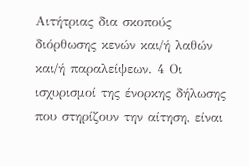Αιτήτριας δια σκοπούς διόρθωσης κενών και/ή λαθών και/ή παραλείψεων. 4 Οι ισχυρισμοί της ένορκης δήλωσης που στηρίζουν την αίτηση, είναι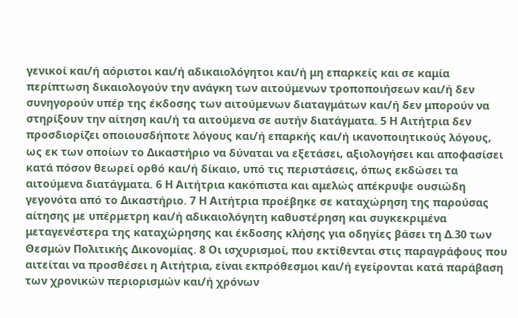γενικοί και/ή αόριστοι και/ή αδικαιολόγητοι και/ή μη επαρκείς και σε καμία περίπτωση δικαιολογούν την ανάγκη των αιτούμενων τροποποιήσεων και/ή δεν συνηγορούν υπέρ της έκδοσης των αιτούμενων διαταγμάτων και/ή δεν μπορούν να στηρίξουν την αίτηση και/ή τα αιτούμενα σε αυτήν διατάγματα. 5 Η Αιτήτρια δεν προσδιορίζει οποιουσδήποτε λόγους και/ή επαρκής και/ή ικανοποιητικούς λόγους, ως εκ των οποίων το Δικαστήριο να δύναται να εξετάσει, αξιολογήσει και αποφασίσει κατά πόσον θεωρεί ορθό και/ή δίκαιο, υπό τις περιστάσεις, όπως εκδώσει τα αιτούμενα διατάγματα. 6 Η Αιτήτρια κακόπιστα και αμελώς απέκρυψε ουσιώδη γεγονότα από το Δικαστήριο. 7 Η Αιτήτρια προέβηκε σε καταχώρηση της παρούσας αίτησης με υπέρμετρη και/ή αδικαιολόγητη καθυστέρηση και συγκεκριμένα μεταγενέστερα της καταχώρησης και έκδοσης κλήσης για οδηγίες βάσει τη Δ.30 των Θεσμών Πολιτικής Δικονομίας. 8 Οι ισχυρισμοί, που εκτίθενται στις παραγράφους που αιτείται να προσθέσει η Αιτήτρια, είναι εκπρόθεσμοι και/ή εγείρονται κατά παράβαση των χρονικών περιορισμών και/ή χρόνων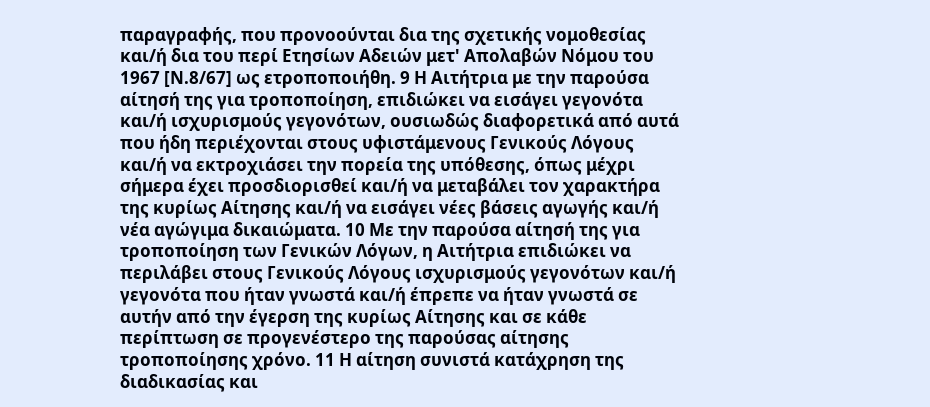παραγραφής, που προνοούνται δια της σχετικής νομοθεσίας και/ή δια του περί Ετησίων Αδειών μετ' Απολαβών Νόμου του 1967 [Ν.8/67] ως ετροποποιήθη. 9 Η Αιτήτρια με την παρούσα αίτησή της για τροποποίηση, επιδιώκει να εισάγει γεγονότα και/ή ισχυρισμούς γεγονότων, ουσιωδώς διαφορετικά από αυτά που ήδη περιέχονται στους υφιστάμενους Γενικούς Λόγους και/ή να εκτροχιάσει την πορεία της υπόθεσης, όπως μέχρι σήμερα έχει προσδιορισθεί και/ή να μεταβάλει τον χαρακτήρα της κυρίως Αίτησης και/ή να εισάγει νέες βάσεις αγωγής και/ή νέα αγώγιμα δικαιώματα. 10 Με την παρούσα αίτησή της για τροποποίηση των Γενικών Λόγων, η Αιτήτρια επιδιώκει να περιλάβει στους Γενικούς Λόγους ισχυρισμούς γεγονότων και/ή γεγονότα που ήταν γνωστά και/ή έπρεπε να ήταν γνωστά σε αυτήν από την έγερση της κυρίως Αίτησης και σε κάθε περίπτωση σε προγενέστερο της παρούσας αίτησης τροποποίησης χρόνο. 11 Η αίτηση συνιστά κατάχρηση της διαδικασίας και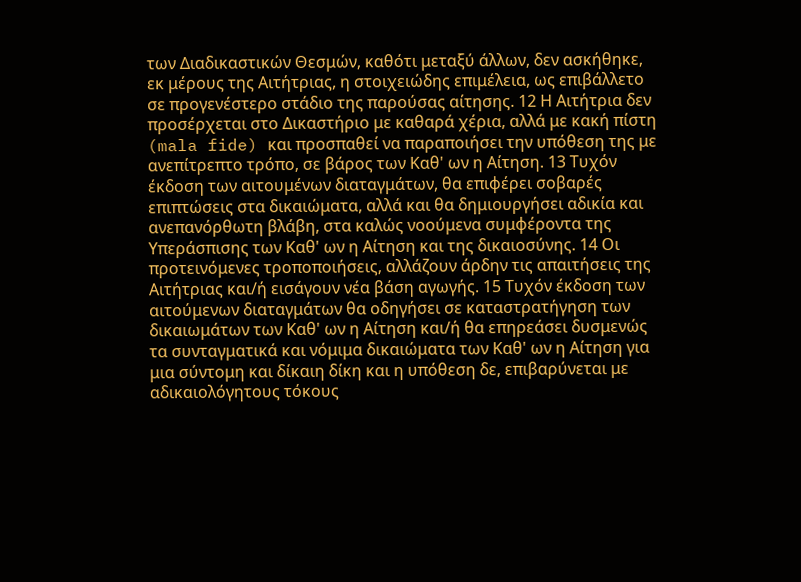των Διαδικαστικών Θεσμών, καθότι μεταξύ άλλων, δεν ασκήθηκε, εκ μέρους της Αιτήτριας, η στοιχειώδης επιμέλεια, ως επιβάλλετο σε προγενέστερο στάδιο της παρούσας αίτησης. 12 Η Αιτήτρια δεν προσέρχεται στο Δικαστήριο με καθαρά χέρια, αλλά με κακή πίστη (mala fide) και προσπαθεί να παραποιήσει την υπόθεση της με ανεπίτρεπτο τρόπο, σε βάρος των Καθ' ων η Αίτηση. 13 Τυχόν έκδοση των αιτουμένων διαταγμάτων, θα επιφέρει σοβαρές επιπτώσεις στα δικαιώματα, αλλά και θα δημιουργήσει αδικία και ανεπανόρθωτη βλάβη, στα καλώς νοούμενα συμφέροντα της Υπεράσπισης των Καθ' ων η Αίτηση και της δικαιοσύνης. 14 Οι προτεινόμενες τροποποιήσεις, αλλάζουν άρδην τις απαιτήσεις της Αιτήτριας και/ή εισάγουν νέα βάση αγωγής. 15 Τυχόν έκδοση των αιτούμενων διαταγμάτων θα οδηγήσει σε καταστρατήγηση των δικαιωμάτων των Καθ' ων η Αίτηση και/ή θα επηρεάσει δυσμενώς τα συνταγματικά και νόμιμα δικαιώματα των Καθ' ων η Αίτηση για μια σύντομη και δίκαιη δίκη και η υπόθεση δε, επιβαρύνεται με αδικαιολόγητους τόκους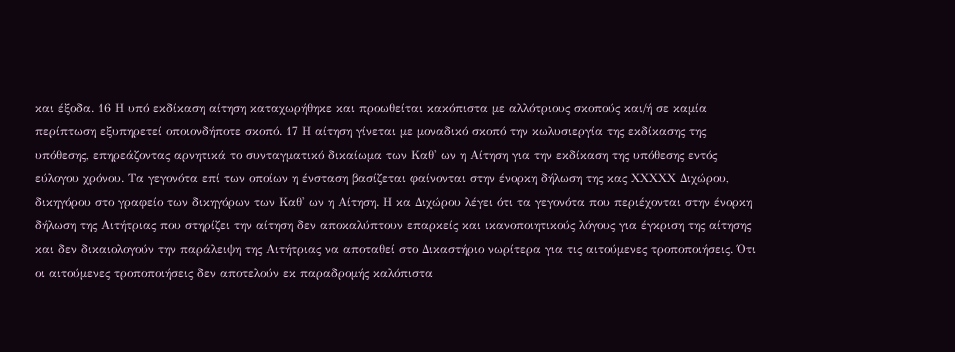και έξοδα. 16 Η υπό εκδίκαση αίτηση καταχωρήθηκε και προωθείται κακόπιστα με αλλότριους σκοπούς και/ή σε καμία περίπτωση εξυπηρετεί οποιονδήποτε σκοπό. 17 Η αίτηση γίνεται με μοναδικό σκοπό την κωλυσιεργία της εκδίκασης της υπόθεσης, επηρεάζοντας αρνητικά το συνταγματικό δικαίωμα των Καθ' ων η Αίτηση για την εκδίκαση της υπόθεσης εντός εύλογου χρόνου. Τα γεγονότα επί των οποίων η ένσταση βασίζεται φαίνονται στην ένορκη δήλωση της κας ΧΧΧΧΧ Διχώρου, δικηγόρου στο γραφείο των δικηγόρων των Καθ' ων η Αίτηση. Η κα Διχώρου λέγει ότι τα γεγονότα που περιέχονται στην ένορκη δήλωση της Αιτήτριας που στηρίζει την αίτηση δεν αποκαλύπτουν επαρκείς και ικανοποιητικούς λόγους για έγκριση της αίτησης και δεν δικαιολογούν την παράλειψη της Αιτήτριας να αποταθεί στο Δικαστήριο νωρίτερα για τις αιτούμενες τροποποιήσεις. Ότι οι αιτούμενες τροποποιήσεις δεν αποτελούν εκ παραδρομής καλόπιστα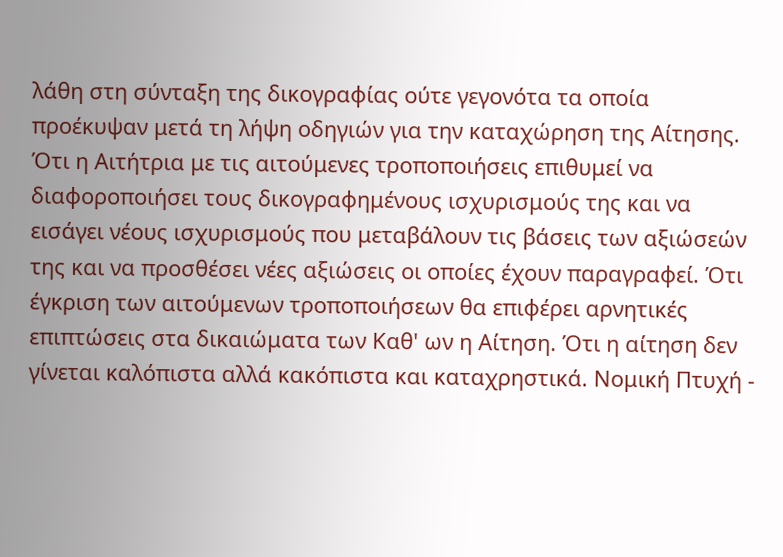λάθη στη σύνταξη της δικογραφίας ούτε γεγονότα τα οποία προέκυψαν μετά τη λήψη οδηγιών για την καταχώρηση της Αίτησης. Ότι η Αιτήτρια με τις αιτούμενες τροποποιήσεις επιθυμεί να διαφοροποιήσει τους δικογραφημένους ισχυρισμούς της και να εισάγει νέους ισχυρισμούς που μεταβάλουν τις βάσεις των αξιώσεών της και να προσθέσει νέες αξιώσεις οι οποίες έχουν παραγραφεί. Ότι έγκριση των αιτούμενων τροποποιήσεων θα επιφέρει αρνητικές επιπτώσεις στα δικαιώματα των Καθ' ων η Αίτηση. Ότι η αίτηση δεν γίνεται καλόπιστα αλλά κακόπιστα και καταχρηστικά. Νομική Πτυχή -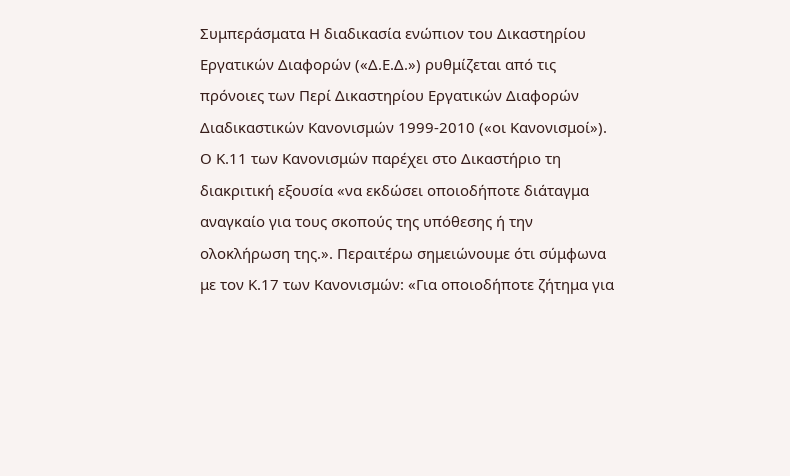Συμπεράσματα Η διαδικασία ενώπιον του Δικαστηρίου Εργατικών Διαφορών («Δ.Ε.Δ.») ρυθμίζεται από τις πρόνοιες των Περί Δικαστηρίου Εργατικών Διαφορών Διαδικαστικών Κανονισμών 1999-2010 («οι Κανονισμοί»). Ο Κ.11 των Κανονισμών παρέχει στο Δικαστήριο τη διακριτική εξουσία «να εκδώσει οποιοδήποτε διάταγμα αναγκαίο για τους σκοπούς της υπόθεσης ή την ολοκλήρωση της.». Περαιτέρω σημειώνουμε ότι σύμφωνα με τον Κ.17 των Κανονισμών: «Για οποιοδήποτε ζήτημα για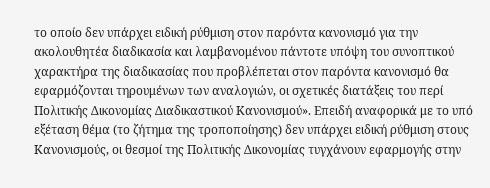το οποίο δεν υπάρχει ειδική ρύθμιση στον παρόντα κανονισμό για την ακολουθητέα διαδικασία και λαμβανομένου πάντοτε υπόψη του συνοπτικού χαρακτήρα της διαδικασίας που προβλέπεται στον παρόντα κανονισμό θα εφαρμόζονται τηρουμένων των αναλογιών, οι σχετικές διατάξεις του περί Πολιτικής Δικονομίας Διαδικαστικού Κανονισμού». Επειδή αναφορικά με το υπό εξέταση θέμα (το ζήτημα της τροποποίησης) δεν υπάρχει ειδική ρύθμιση στους Κανονισμούς, οι θεσμοί της Πολιτικής Δικονομίας τυγχάνουν εφαρμογής στην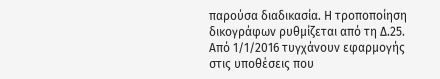παρούσα διαδικασία. Η τροποποίηση δικογράφων ρυθμίζεται από τη Δ.25. Από 1/1/2016 τυγχάνουν εφαρμογής στις υποθέσεις που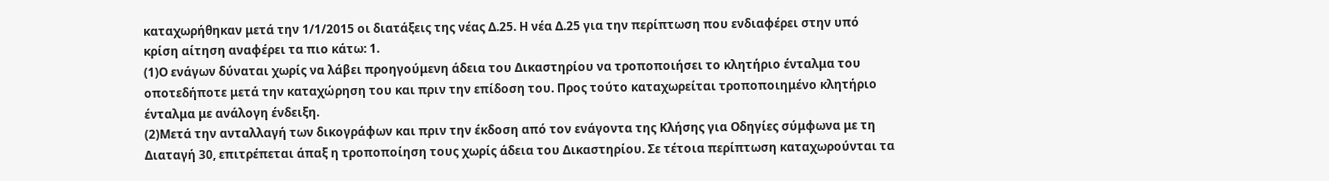καταχωρήθηκαν μετά την 1/1/2015 οι διατάξεις της νέας Δ.25. Η νέα Δ.25 για την περίπτωση που ενδιαφέρει στην υπό κρίση αίτηση αναφέρει τα πιο κάτω: 1.
(1)Ο ενάγων δύναται χωρίς να λάβει προηγούμενη άδεια του Δικαστηρίου να τροποποιήσει το κλητήριο ένταλμα του οποτεδήποτε μετά την καταχώρηση του και πριν την επίδοση του. Προς τούτο καταχωρείται τροποποιημένο κλητήριο ένταλμα με ανάλογη ένδειξη.
(2)Μετά την ανταλλαγή των δικογράφων και πριν την έκδοση από τον ενάγοντα της Κλήσης για Οδηγίες σύμφωνα με τη Διαταγή 30, επιτρέπεται άπαξ η τροποποίηση τους χωρίς άδεια του Δικαστηρίου. Σε τέτοια περίπτωση καταχωρούνται τα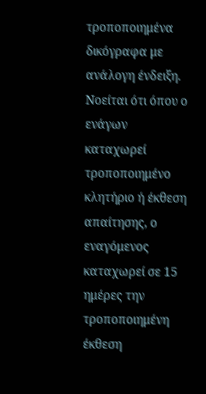τροποποιημένα δικόγραφα με ανάλογη ένδειξη. Νοείται ότι όπου ο ενάγων καταχωρεί τροποποιημένο κλητήριο ή έκθεση απαίτησης, ο εναγόμενος καταχωρεί σε 15 ημέρες την τροποποιημένη έκθεση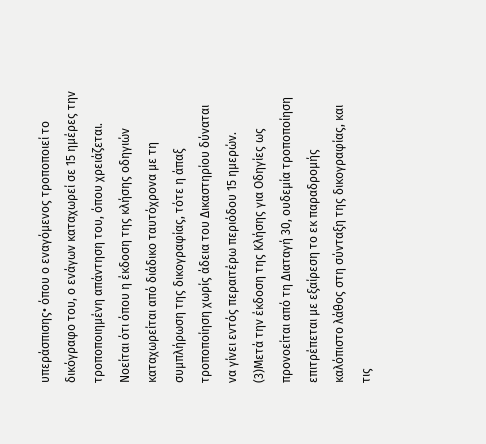υπεράσπισης• όπου ο εναγόμενος τροποποιεί το δικόγραφο του, ο ενάγων καταχωρεί σε 15 ημέρες την τροποποιημένη απάντηση του, όπου χρειάζεται. Νοείται ότι όπου η έκδοση της κλήσης οδηγιών καταχωρείται από διάδικο ταυτόχρονα με τη συμπλήρωση της δικογραφίας, τότε η άπαξ τροποποίηση χωρίς άδεια του Δικαστηρίου δύναται να γίνει εντός περαιτέρω περιόδου 15 ημερών.
(3)Μετά την έκδοση της Κλήσης για Οδηγίες ως προνοείται από τη Διαταγή 30, ουδεμία τροποποίηση επιτρέπεται με εξαίρεση το εκ παραδρομής καλόπιστο λάθος στη σύνταξη της δικογραφίας, και τις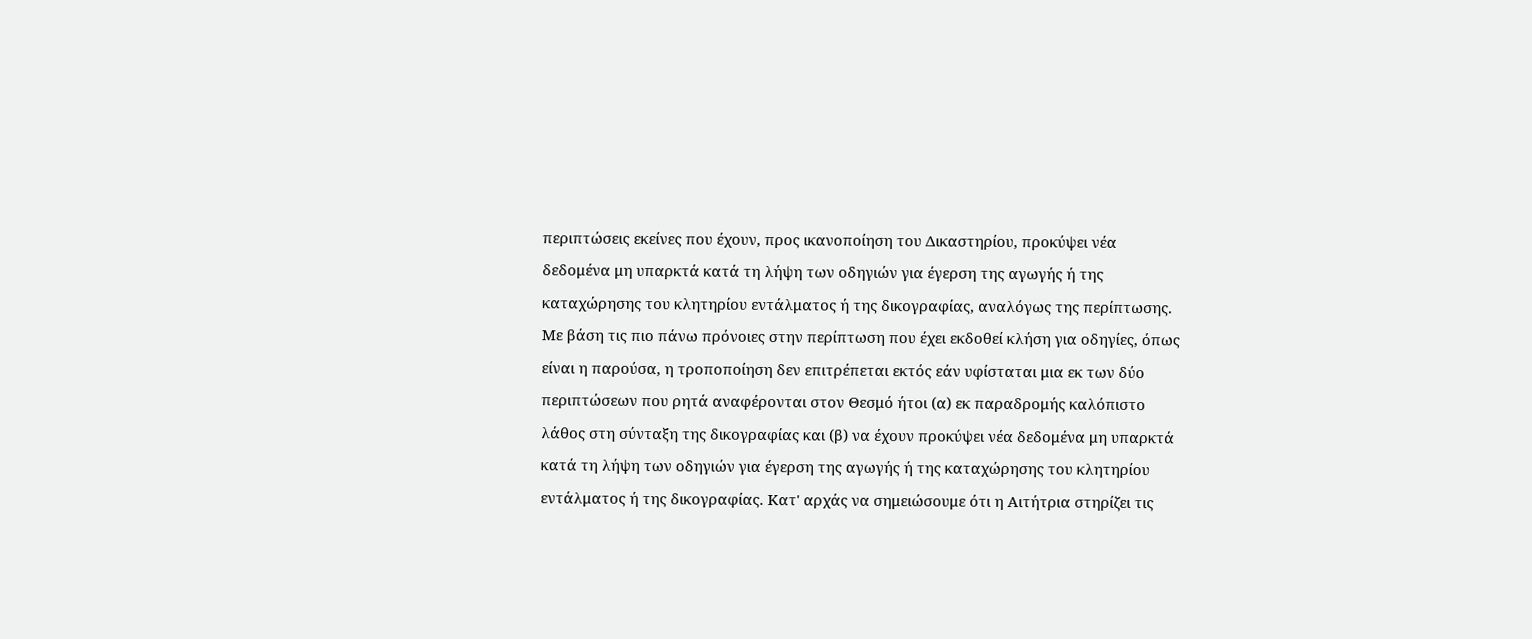περιπτώσεις εκείνες που έχουν, προς ικανοποίηση του Δικαστηρίου, προκύψει νέα δεδομένα μη υπαρκτά κατά τη λήψη των οδηγιών για έγερση της αγωγής ή της καταχώρησης του κλητηρίου εντάλματος ή της δικογραφίας, αναλόγως της περίπτωσης. Με βάση τις πιο πάνω πρόνοιες στην περίπτωση που έχει εκδοθεί κλήση για οδηγίες, όπως είναι η παρούσα, η τροποποίηση δεν επιτρέπεται εκτός εάν υφίσταται μια εκ των δύο περιπτώσεων που ρητά αναφέρονται στον Θεσμό ήτοι (α) εκ παραδρομής καλόπιστο λάθος στη σύνταξη της δικογραφίας και (β) να έχουν προκύψει νέα δεδομένα μη υπαρκτά κατά τη λήψη των οδηγιών για έγερση της αγωγής ή της καταχώρησης του κλητηρίου εντάλματος ή της δικογραφίας. Κατ' αρχάς να σημειώσουμε ότι η Αιτήτρια στηρίζει τις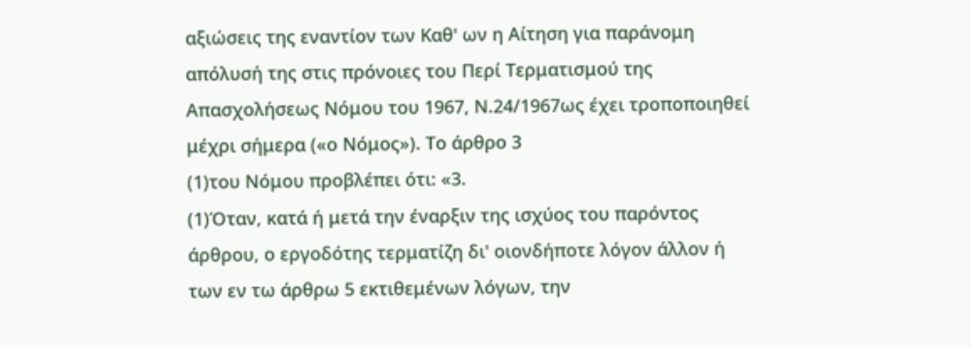αξιώσεις της εναντίον των Καθ' ων η Αίτηση για παράνομη απόλυσή της στις πρόνοιες του Περί Τερματισμού της Απασχολήσεως Νόμου του 1967, Ν.24/1967ως έχει τροποποιηθεί μέχρι σήμερα («ο Νόμος»). Το άρθρο 3
(1)του Νόμου προβλέπει ότι: «3.
(1)Όταν, κατά ή μετά την έναρξιν της ισχύος του παρόντος άρθρου, ο εργοδότης τερματίζη δι' οιονδήποτε λόγον άλλον ή των εν τω άρθρω 5 εκτιθεμένων λόγων, την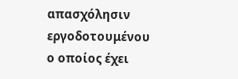απασχόλησιν εργοδοτουμένου ο οποίος έχει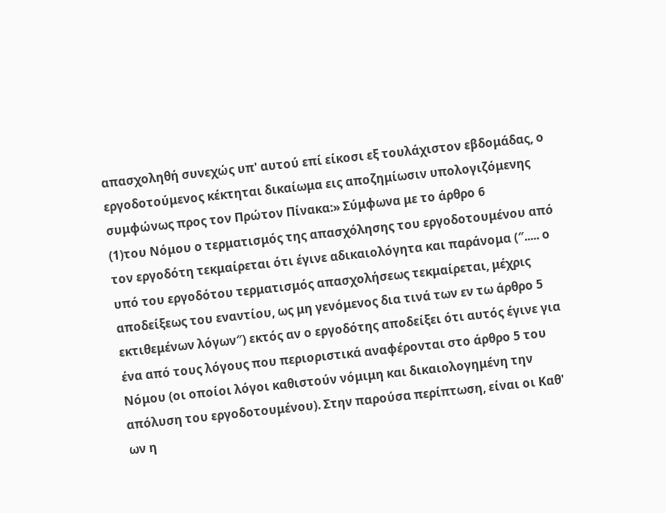απασχοληθή συνεχώς υπ' αυτού επί είκοσι εξ τουλάχιστον εβδομάδας, ο εργοδοτούμενος κέκτηται δικαίωμα εις αποζημίωσιν υπολογιζόμενης συμφώνως προς τον Πρώτον Πίνακα:» Σύμφωνα με το άρθρο 6
(1)του Νόμου ο τερματισμός της απασχόλησης του εργοδοτουμένου από τον εργοδότη τεκμαίρεται ότι έγινε αδικαιολόγητα και παράνομα (″..... ο υπό του εργοδότου τερματισμός απασχολήσεως τεκμαίρεται, μέχρις αποδείξεως του εναντίου, ως μη γενόμενος δια τινά των εν τω άρθρο 5 εκτιθεμένων λόγων″) εκτός αν ο εργοδότης αποδείξει ότι αυτός έγινε για ένα από τους λόγους που περιοριστικά αναφέρονται στο άρθρο 5 του Νόμου (οι οποίοι λόγοι καθιστούν νόμιμη και δικαιολογημένη την απόλυση του εργοδοτουμένου). Στην παρούσα περίπτωση, είναι οι Καθ' ων η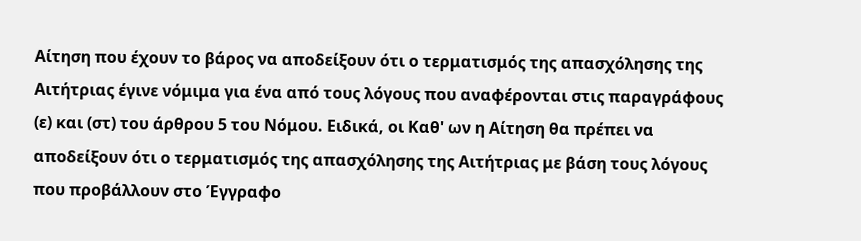Αίτηση που έχουν το βάρος να αποδείξουν ότι ο τερματισμός της απασχόλησης της Αιτήτριας έγινε νόμιμα για ένα από τους λόγους που αναφέρονται στις παραγράφους (ε) και (στ) του άρθρου 5 του Νόμου. Ειδικά, οι Καθ' ων η Αίτηση θα πρέπει να αποδείξουν ότι ο τερματισμός της απασχόλησης της Αιτήτριας με βάση τους λόγους που προβάλλουν στο Έγγραφο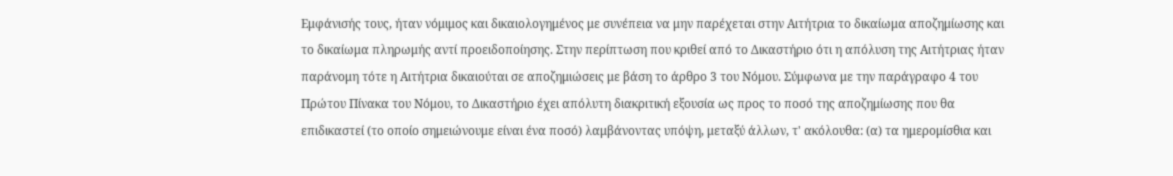Εμφάνισής τους, ήταν νόμιμος και δικαιολογημένος με συνέπεια να μην παρέχεται στην Αιτήτρια το δικαίωμα αποζημίωσης και το δικαίωμα πληρωμής αντί προειδοποίησης. Στην περίπτωση που κριθεί από το Δικαστήριο ότι η απόλυση της Αιτήτριας ήταν παράνομη τότε η Αιτήτρια δικαιούται σε αποζημιώσεις με βάση το άρθρο 3 του Νόμου. Σύμφωνα με την παράγραφο 4 του Πρώτου Πίνακα του Νόμου, το Δικαστήριο έχει απόλυτη διακριτική εξουσία ως προς το ποσό της αποζημίωσης που θα επιδικαστεί (το οποίο σημειώνουμε είναι ένα ποσό) λαμβάνοντας υπόψη, μεταξύ άλλων, τ' ακόλουθα: (α) τα ημερομίσθια και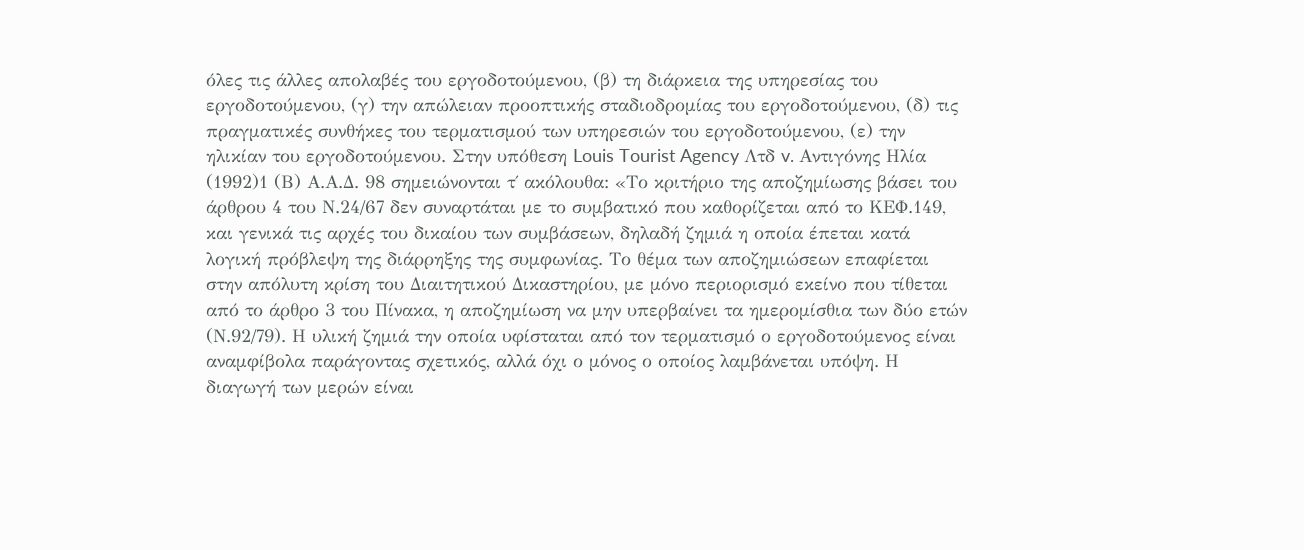όλες τις άλλες απολαβές του εργοδοτούμενου, (β) τη διάρκεια της υπηρεσίας του εργοδοτούμενου, (γ) την απώλειαν προοπτικής σταδιοδρομίας του εργοδοτούμενου, (δ) τις πραγματικές συνθήκες του τερματισμού των υπηρεσιών του εργοδοτούμενου, (ε) την ηλικίαν του εργοδοτούμενου. Στην υπόθεση Louis Tourist Agency Λτδ v. Αντιγόνης Ηλία
(1992)1 (Β) Α.Α.Δ. 98 σημειώνονται τ΄ ακόλουθα: «Το κριτήριο της αποζημίωσης βάσει του άρθρου 4 του Ν.24/67 δεν συναρτάται με το συμβατικό που καθορίζεται από το ΚΕΦ.149, και γενικά τις αρχές του δικαίου των συμβάσεων, δηλαδή ζημιά η οποία έπεται κατά λογική πρόβλεψη της διάρρηξης της συμφωνίας. Το θέμα των αποζημιώσεων επαφίεται στην απόλυτη κρίση του Διαιτητικού Δικαστηρίου, με μόνο περιορισμό εκείνο που τίθεται από το άρθρο 3 του Πίνακα, η αποζημίωση να μην υπερβαίνει τα ημερομίσθια των δύο ετών (Ν.92/79). Η υλική ζημιά την οποία υφίσταται από τον τερματισμό ο εργοδοτούμενος είναι αναμφίβολα παράγοντας σχετικός, αλλά όχι ο μόνος ο οποίος λαμβάνεται υπόψη. Η διαγωγή των μερών είναι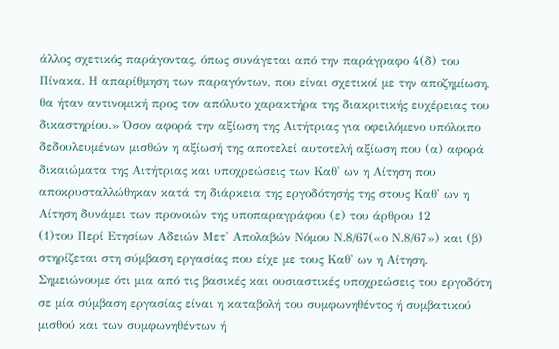άλλος σχετικός παράγοντας, όπως συνάγεται από την παράγραφο 4(δ) του Πίνακα. Η απαρίθμηση των παραγόντων, που είναι σχετικοί με την αποζημίωση, θα ήταν αντινομική προς τον απόλυτο χαρακτήρα της διακριτικής ευχέρειας του δικαστηρίου.» Όσον αφορά την αξίωση της Αιτήτριας για οφειλόμενο υπόλοιπο δεδουλευμένων μισθών η αξίωσή της αποτελεί αυτοτελή αξίωση που (α) αφορά δικαιώματα της Αιτήτριας και υποχρεώσεις των Καθ' ων η Αίτηση που αποκρυσταλλώθηκαν κατά τη διάρκεια της εργοδότησής της στους Καθ' ων η Αίτηση δυνάμει των προνοιών της υποπαραγράφου (ε) του άρθρου 12
(1)του Περί Ετησίων Αδειών Μετ' Απολαβών Νόμου Ν.8/67(«ο Ν.8/67») και (β) στηρίζεται στη σύμβαση εργασίας που είχε με τους Καθ' ων η Αίτηση. Σημειώνουμε ότι μια από τις βασικές και ουσιαστικές υποχρεώσεις του εργοδότη σε μία σύμβαση εργασίας είναι η καταβολή του συμφωνηθέντος ή συμβατικού μισθού και των συμφωνηθέντων ή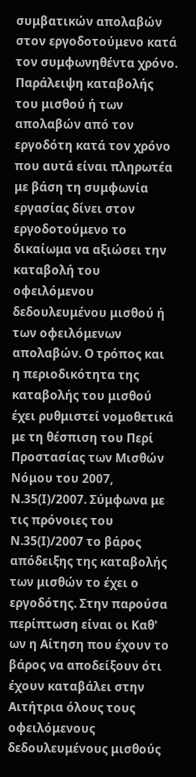συμβατικών απολαβών στον εργοδοτούμενο κατά τον συμφωνηθέντα χρόνο. Παράλειψη καταβολής του μισθού ή των απολαβών από τον εργοδότη κατά τον χρόνο που αυτά είναι πληρωτέα με βάση τη συμφωνία εργασίας δίνει στον εργοδοτούμενο το δικαίωμα να αξιώσει την καταβολή του οφειλόμενου δεδουλευμένου μισθού ή των οφειλόμενων απολαβών. Ο τρόπος και η περιοδικότητα της καταβολής του μισθού έχει ρυθμιστεί νομοθετικά με τη θέσπιση του Περί Προστασίας των Μισθών Νόμου του 2007, Ν.35(Ι)/2007. Σύμφωνα με τις πρόνοιες του Ν.35(Ι)/2007 το βάρος απόδειξης της καταβολής των μισθών το έχει ο εργοδότης. Στην παρούσα περίπτωση είναι οι Καθ' ων η Αίτηση που έχουν το βάρος να αποδείξουν ότι έχουν καταβάλει στην Αιτήτρια όλους τους οφειλόμενους δεδουλευμένους μισθούς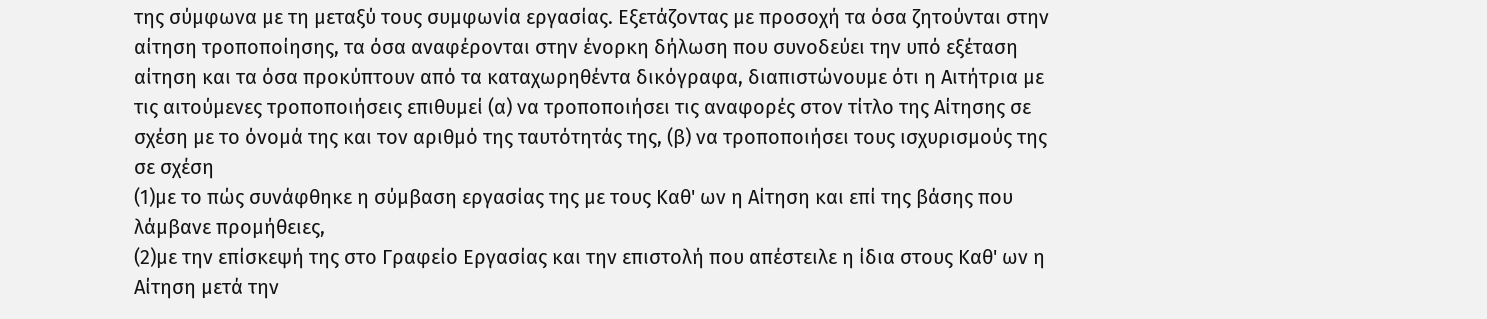της σύμφωνα με τη μεταξύ τους συμφωνία εργασίας. Εξετάζοντας με προσοχή τα όσα ζητούνται στην αίτηση τροποποίησης, τα όσα αναφέρονται στην ένορκη δήλωση που συνοδεύει την υπό εξέταση αίτηση και τα όσα προκύπτουν από τα καταχωρηθέντα δικόγραφα, διαπιστώνουμε ότι η Αιτήτρια με τις αιτούμενες τροποποιήσεις επιθυμεί (α) να τροποποιήσει τις αναφορές στον τίτλο της Αίτησης σε σχέση με το όνομά της και τον αριθμό της ταυτότητάς της, (β) να τροποποιήσει τους ισχυρισμούς της σε σχέση
(1)με το πώς συνάφθηκε η σύμβαση εργασίας της με τους Καθ' ων η Αίτηση και επί της βάσης που λάμβανε προμήθειες,
(2)με την επίσκεψή της στο Γραφείο Εργασίας και την επιστολή που απέστειλε η ίδια στους Καθ' ων η Αίτηση μετά την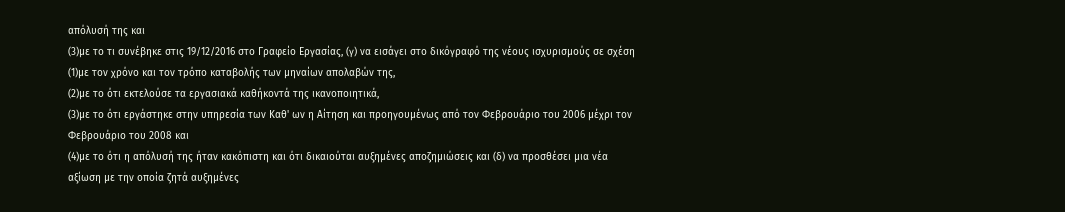απόλυσή της και
(3)με το τι συνέβηκε στις 19/12/2016 στο Γραφείο Εργασίας, (γ) να εισάγει στο δικόγραφό της νέους ισχυρισμούς σε σχέση
(1)με τον χρόνο και τον τρόπο καταβολής των μηναίων απολαβών της,
(2)με το ότι εκτελούσε τα εργασιακά καθήκοντά της ικανοποιητικά,
(3)με το ότι εργάστηκε στην υπηρεσία των Καθ' ων η Αίτηση και προηγουμένως από τον Φεβρουάριο του 2006 μέχρι τον Φεβρουάριο του 2008 και
(4)με το ότι η απόλυσή της ήταν κακόπιστη και ότι δικαιούται αυξημένες αποζημιώσεις και (δ) να προσθέσει μια νέα αξίωση με την οποία ζητά αυξημένες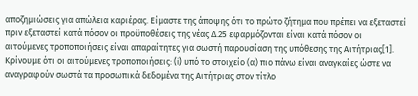αποζημιώσεις για απώλεια καριέρας. Είμαστε της άποψης ότι το πρώτο ζήτημα που πρέπει να εξεταστεί πριν εξεταστεί κατά πόσον οι προϋποθέσεις της νέας Δ.25 εφαρμόζονται είναι κατά πόσον οι αιτούμενες τροποποιήσεις είναι απαραίτητες για σωστή παρουσίαση της υπόθεσης της Αιτήτριας[1]. Κρίνουμε ότι οι αιτούμενες τροποποιήσεις: (i) υπό το στοιχείο (α) πιο πάνω είναι αναγκαίες ώστε να αναγραφούν σωστά τα προσωπικά δεδομένα της Αιτήτριας στον τίτλο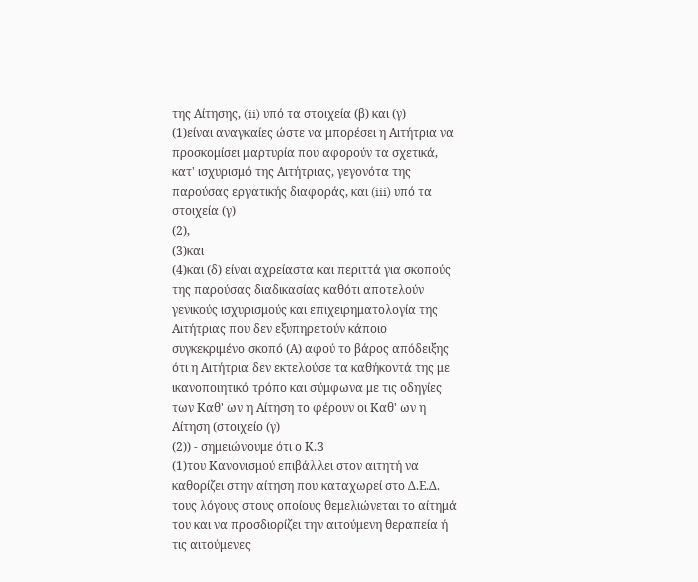της Αίτησης, (ii) υπό τα στοιχεία (β) και (γ)
(1)είναι αναγκαίες ώστε να μπορέσει η Αιτήτρια να προσκομίσει μαρτυρία που αφορούν τα σχετικά, κατ' ισχυρισμό της Αιτήτριας, γεγονότα της παρούσας εργατικής διαφοράς, και (iii) υπό τα στοιχεία (γ)
(2),
(3)και
(4)και (δ) είναι αχρείαστα και περιττά για σκοπούς της παρούσας διαδικασίας καθότι αποτελούν γενικούς ισχυρισμούς και επιχειρηματολογία της Αιτήτριας που δεν εξυπηρετούν κάποιο συγκεκριμένο σκοπό (Α) αφού το βάρος απόδειξης ότι η Αιτήτρια δεν εκτελούσε τα καθήκοντά της με ικανοποιητικό τρόπο και σύμφωνα με τις οδηγίες των Καθ' ων η Αίτηση το φέρουν οι Καθ' ων η Αίτηση (στοιχείο (γ)
(2)) - σημειώνουμε ότι ο Κ.3
(1)του Κανονισμού επιβάλλει στον αιτητή να καθορίζει στην αίτηση που καταχωρεί στο Δ.Ε.Δ. τους λόγους στους οποίους θεμελιώνεται το αίτημά του και να προσδιορίζει την αιτούμενη θεραπεία ή τις αιτούμενες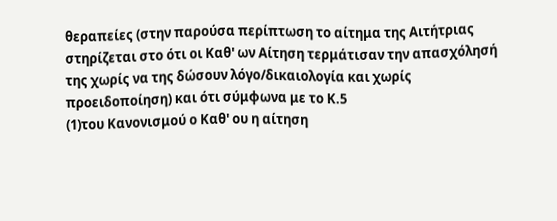θεραπείες (στην παρούσα περίπτωση το αίτημα της Αιτήτριας στηρίζεται στο ότι οι Καθ' ων Αίτηση τερμάτισαν την απασχόλησή της χωρίς να της δώσουν λόγο/δικαιολογία και χωρίς προειδοποίηση) και ότι σύμφωνα με το Κ.5
(1)του Κανονισμού ο Καθ' ου η αίτηση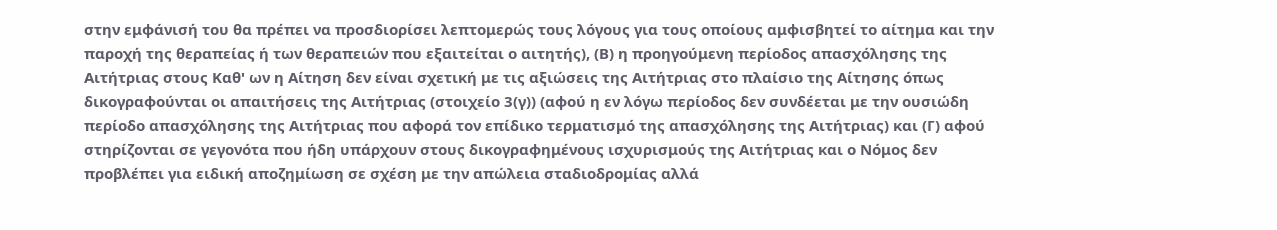στην εμφάνισή του θα πρέπει να προσδιορίσει λεπτομερώς τους λόγους για τους οποίους αμφισβητεί το αίτημα και την παροχή της θεραπείας ή των θεραπειών που εξαιτείται ο αιτητής), (Β) η προηγούμενη περίοδος απασχόλησης της Αιτήτριας στους Καθ' ων η Αίτηση δεν είναι σχετική με τις αξιώσεις της Αιτήτριας στο πλαίσιο της Αίτησης όπως δικογραφούνται οι απαιτήσεις της Αιτήτριας (στοιχείο 3(γ)) (αφού η εν λόγω περίοδος δεν συνδέεται με την ουσιώδη περίοδο απασχόλησης της Αιτήτριας που αφορά τον επίδικο τερματισμό της απασχόλησης της Αιτήτριας) και (Γ) αφού στηρίζονται σε γεγονότα που ήδη υπάρχουν στους δικογραφημένους ισχυρισμούς της Αιτήτριας και ο Νόμος δεν προβλέπει για ειδική αποζημίωση σε σχέση με την απώλεια σταδιοδρομίας αλλά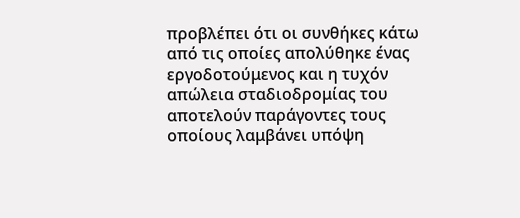προβλέπει ότι οι συνθήκες κάτω από τις οποίες απολύθηκε ένας εργοδοτούμενος και η τυχόν απώλεια σταδιοδρομίας του αποτελούν παράγοντες τους οποίους λαμβάνει υπόψη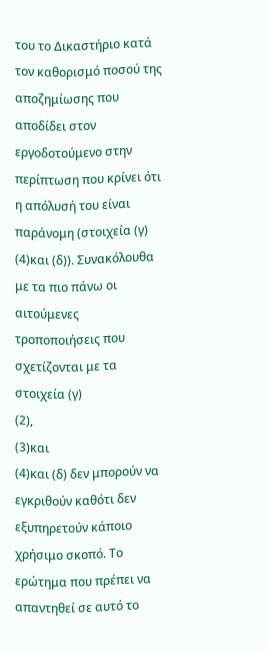του το Δικαστήριο κατά τον καθορισμό ποσού της αποζημίωσης που αποδίδει στον εργοδοτούμενο στην περίπτωση που κρίνει ότι η απόλυσή του είναι παράνομη (στοιχεία (γ)
(4)και (δ)). Συνακόλουθα με τα πιο πάνω οι αιτούμενες τροποποιήσεις που σχετίζονται με τα στοιχεία (γ)
(2),
(3)και
(4)και (δ) δεν μπορούν να εγκριθούν καθότι δεν εξυπηρετούν κάποιο χρήσιμο σκοπό. Το ερώτημα που πρέπει να απαντηθεί σε αυτό το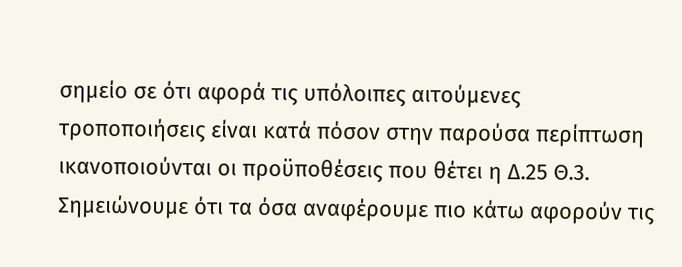σημείο σε ότι αφορά τις υπόλοιπες αιτούμενες τροποποιήσεις είναι κατά πόσον στην παρούσα περίπτωση ικανοποιούνται οι προϋποθέσεις που θέτει η Δ.25 Θ.3. Σημειώνουμε ότι τα όσα αναφέρουμε πιο κάτω αφορούν τις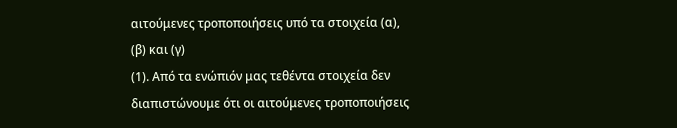αιτούμενες τροποποιήσεις υπό τα στοιχεία (α), (β) και (γ)
(1). Από τα ενώπιόν μας τεθέντα στοιχεία δεν διαπιστώνουμε ότι οι αιτούμενες τροποποιήσεις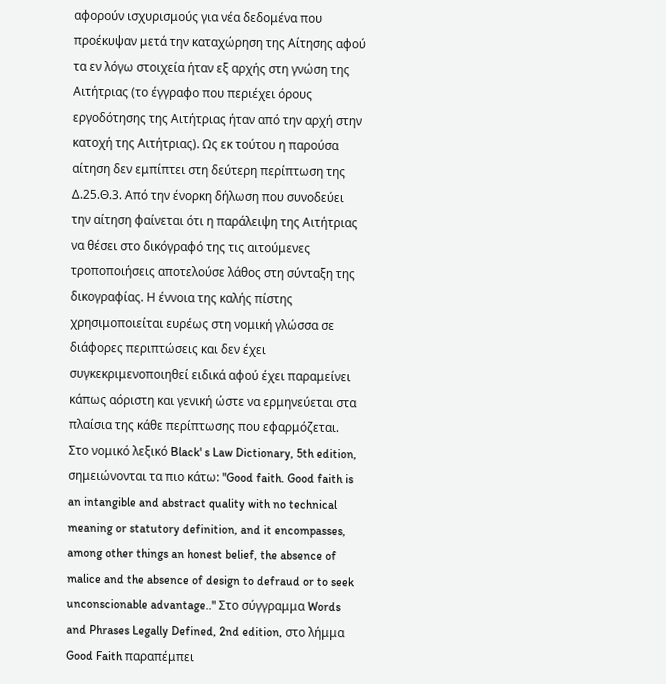αφορούν ισχυρισμούς για νέα δεδομένα που προέκυψαν μετά την καταχώρηση της Αίτησης αφού τα εν λόγω στοιχεία ήταν εξ αρχής στη γνώση της Αιτήτριας (το έγγραφο που περιέχει όρους εργοδότησης της Αιτήτριας ήταν από την αρχή στην κατοχή της Αιτήτριας). Ως εκ τούτου η παρούσα αίτηση δεν εμπίπτει στη δεύτερη περίπτωση της Δ.25.Θ.3. Από την ένορκη δήλωση που συνοδεύει την αίτηση φαίνεται ότι η παράλειψη της Αιτήτριας να θέσει στο δικόγραφό της τις αιτούμενες τροποποιήσεις αποτελούσε λάθος στη σύνταξη της δικογραφίας. Η έννοια της καλής πίστης χρησιμοποιείται ευρέως στη νομική γλώσσα σε διάφορες περιπτώσεις και δεν έχει συγκεκριμενοποιηθεί ειδικά αφού έχει παραμείνει κάπως αόριστη και γενική ώστε να ερμηνεύεται στα πλαίσια της κάθε περίπτωσης που εφαρμόζεται. Στο νομικό λεξικό Black' s Law Dictionary, 5th edition, σημειώνονται τα πιο κάτω: "Good faith. Good faith is an intangible and abstract quality with no technical meaning or statutory definition, and it encompasses, among other things an honest belief, the absence of malice and the absence of design to defraud or to seek unconscionable advantage.." Στο σύγγραμμα Words and Phrases Legally Defined, 2nd edition, στο λήμμα Good Faith παραπέμπει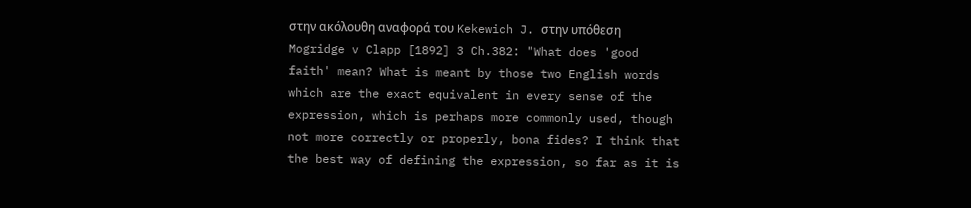στην ακόλουθη αναφορά του Kekewich J. στην υπόθεση Mogridge v Clapp [1892] 3 Ch.382: "What does 'good faith' mean? What is meant by those two English words which are the exact equivalent in every sense of the expression, which is perhaps more commonly used, though not more correctly or properly, bona fides? I think that the best way of defining the expression, so far as it is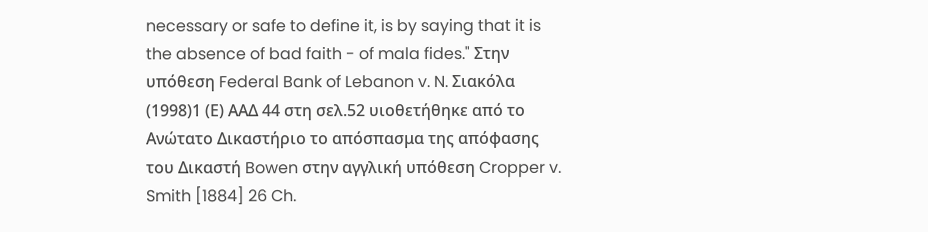necessary or safe to define it, is by saying that it is the absence of bad faith - of mala fides." Στην υπόθεση Federal Bank of Lebanon v. N. Σιακόλα
(1998)1 (Ε) ΑΑΔ 44 στη σελ.52 υιοθετήθηκε από το Ανώτατο Δικαστήριο το απόσπασμα της απόφασης του Δικαστή Bowen στην αγγλική υπόθεση Cropper v. Smith [1884] 26 Ch.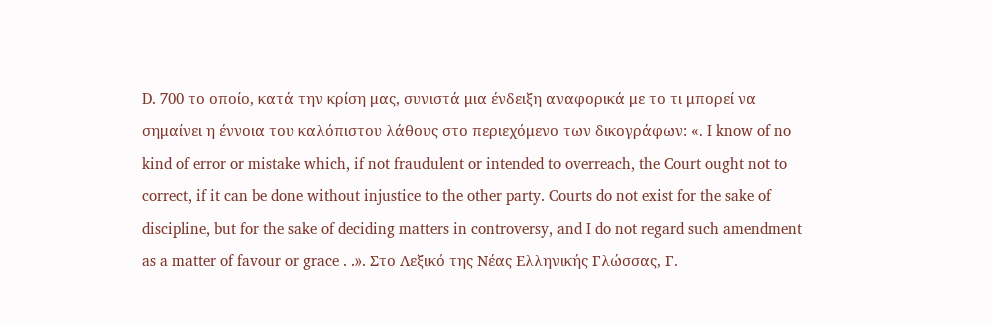D. 700 το οποίο, κατά την κρίση μας, συνιστά μια ένδειξη αναφορικά με το τι μπορεί να σημαίνει η έννοια του καλόπιστου λάθους στο περιεχόμενο των δικογράφων: «. I know of no kind of error or mistake which, if not fraudulent or intended to overreach, the Court ought not to correct, if it can be done without injustice to the other party. Courts do not exist for the sake of discipline, but for the sake of deciding matters in controversy, and I do not regard such amendment as a matter of favour or grace . .». Στο Λεξικό της Νέας Ελληνικής Γλώσσας, Γ.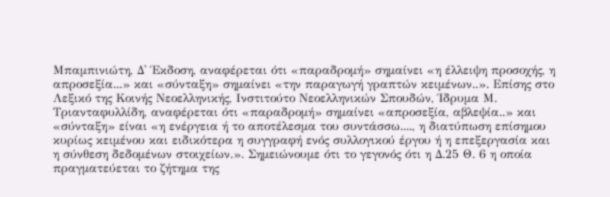Μπαμπινιώτη, Δ' Έκδοση, αναφέρεται ότι «παραδρομή» σημαίνει «η έλλειψη προσοχής, η απροσεξία...» και «σύνταξη» σημαίνει «την παραγωγή γραπτών κειμένων..». Επίσης στο Λεξικό της Κοινής Νεοελληνικής, Ινστιτούτο Νεοελληνικών Σπουδών, Ίδρυμα Μ. Τριανταφυλλίδη, αναφέρεται ότι «παραδρομή» σημαίνει «απροσεξία, αβλεψία..» και «σύνταξη» είναι «η ενέργεια ή το αποτέλεσμα του συντάσσω...., η διατύπωση επίσημου κυρίως κειμένου και ειδικότερα η συγγραφή ενός συλλογικού έργου ή η επεξεργασία και η σύνθεση δεδομένων στοιχείων.». Σημειώνουμε ότι το γεγονός ότι η Δ.25 Θ. 6 η οποία πραγματεύεται το ζήτημα της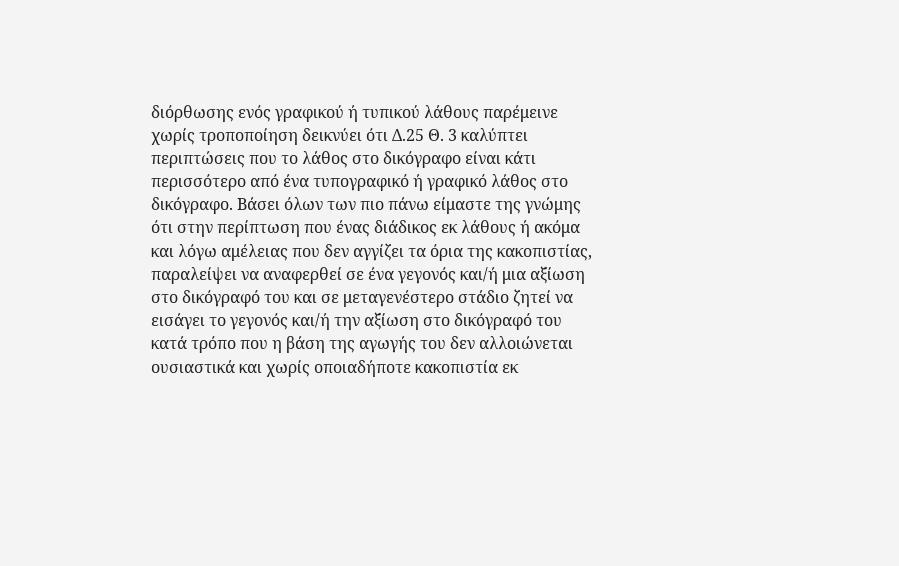διόρθωσης ενός γραφικού ή τυπικού λάθους παρέμεινε χωρίς τροποποίηση δεικνύει ότι Δ.25 Θ. 3 καλύπτει περιπτώσεις που το λάθος στο δικόγραφο είναι κάτι περισσότερο από ένα τυπογραφικό ή γραφικό λάθος στο δικόγραφο. Βάσει όλων των πιο πάνω είμαστε της γνώμης ότι στην περίπτωση που ένας διάδικος εκ λάθους ή ακόμα και λόγω αμέλειας που δεν αγγίζει τα όρια της κακοπιστίας, παραλείψει να αναφερθεί σε ένα γεγονός και/ή μια αξίωση στο δικόγραφό του και σε μεταγενέστερο στάδιο ζητεί να εισάγει το γεγονός και/ή την αξίωση στο δικόγραφό του κατά τρόπο που η βάση της αγωγής του δεν αλλοιώνεται ουσιαστικά και χωρίς οποιαδήποτε κακοπιστία εκ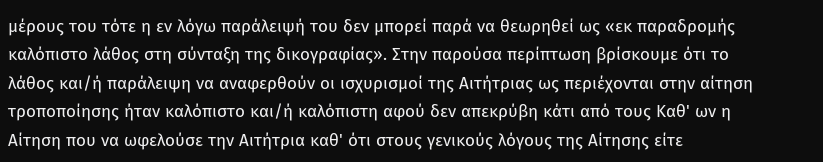μέρους του τότε η εν λόγω παράλειψή του δεν μπορεί παρά να θεωρηθεί ως «εκ παραδρομής καλόπιστο λάθος στη σύνταξη της δικογραφίας». Στην παρούσα περίπτωση βρίσκουμε ότι το λάθος και/ή παράλειψη να αναφερθούν οι ισχυρισμοί της Αιτήτριας ως περιέχονται στην αίτηση τροποποίησης ήταν καλόπιστο και/ή καλόπιστη αφού δεν απεκρύβη κάτι από τους Καθ' ων η Αίτηση που να ωφελούσε την Αιτήτρια καθ' ότι στους γενικούς λόγους της Αίτησης είτε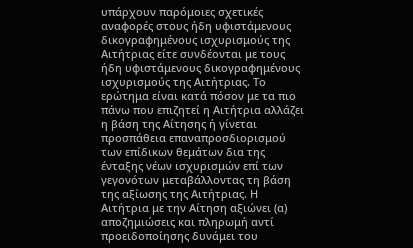υπάρχουν παρόμοιες σχετικές αναφορές στους ήδη υφιστάμενους δικογραφημένους ισχυρισμούς της Αιτήτριας είτε συνδέονται με τους ήδη υφιστάμενους δικογραφημένους ισχυρισμούς της Αιτήτριας. Το ερώτημα είναι κατά πόσον με τα πιο πάνω που επιζητεί η Αιτήτρια αλλάζει η βάση της Αίτησης ή γίνεται προσπάθεια επαναπροσδιορισμού των επίδικων θεμάτων δια της ένταξης νέων ισχυρισμών επί των γεγονότων μεταβάλλοντας τη βάση της αξίωσης της Αιτήτριας. Η Αιτήτρια με την Αίτηση αξιώνει (α) αποζημιώσεις και πληρωμή αντί προειδοποίησης δυνάμει του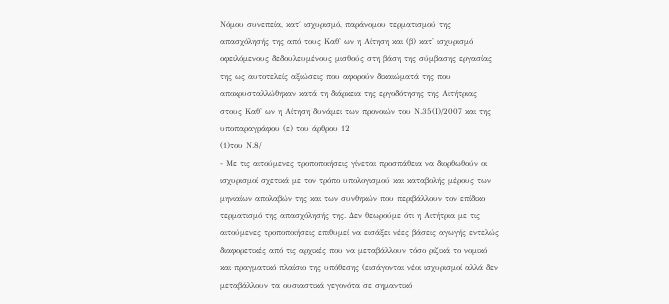Νόμου συνεπεία, κατ΄ ισχυρισμό, παράνομου τερματισμού της απασχόλησής της από τους Καθ' ων η Αίτηση και (β) κατ' ισχυρισμό οφειλόμενους δεδουλευμένους μισθούς στη βάση της σύμβασης εργασίας της ως αυτοτελείς αξιώσεις που αφορούν δικαιώματά της που αποκρυσταλλώθηκαν κατά τη διάρκεια της εργοδότησης της Αιτήτριας στους Καθ' ων η Αίτηση δυνάμει των προνοιών του Ν.35(Ι)/2007 και της υποπαραγράφου (ε) του άρθρου 12
(1)του Ν.8/
- Με τις αιτούμενες τροποποιήσεις γίνεται προσπάθεια να διορθωθούν οι ισχυρισμοί σχετικά με τον τρόπο υπολογισμού και καταβολής μέρους των μηνιαίων απολαβών της και των συνθηκών που περιβάλλουν τον επίδικο τερματισμό της απασχόλησής της. Δεν θεωρούμε ότι η Αιτήτρια με τις αιτούμενες τροποποιήσεις επιθυμεί να εισάξει νέες βάσεις αγωγής εντελώς διαφορετικές από τις αρχικές που να μεταβάλλουν τόσο ριζικά το νομικό και πραγματικό πλαίσιο της υπόθεσης (εισάγονται νέοι ισχυρισμοί αλλά δεν μεταβάλλουν τα ουσιαστικά γεγονότα σε σημαντικό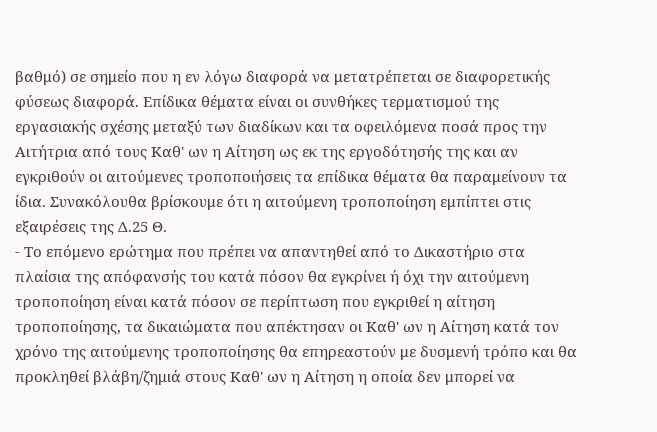βαθμό) σε σημείο που η εν λόγω διαφορά να μετατρέπεται σε διαφορετικής φύσεως διαφορά. Επίδικα θέματα είναι οι συνθήκες τερματισμού της εργασιακής σχέσης μεταξύ των διαδίκων και τα οφειλόμενα ποσά προς την Αιτήτρια από τους Καθ' ων η Αίτηση ως εκ της εργοδότησής της και αν εγκριθούν οι αιτούμενες τροποποιήσεις τα επίδικα θέματα θα παραμείνουν τα ίδια. Συνακόλουθα βρίσκουμε ότι η αιτούμενη τροποποίηση εμπίπτει στις εξαιρέσεις της Δ.25 Θ.
- Το επόμενο ερώτημα που πρέπει να απαντηθεί από το Δικαστήριο στα πλαίσια της απόφανσής του κατά πόσον θα εγκρίνει ή όχι την αιτούμενη τροποποίηση είναι κατά πόσον σε περίπτωση που εγκριθεί η αίτηση τροποποίησης, τα δικαιώματα που απέκτησαν οι Καθ' ων η Αίτηση κατά τον χρόνο της αιτούμενης τροποποίησης θα επηρεαστούν με δυσμενή τρόπο και θα προκληθεί βλάβη/ζημιά στους Καθ' ων η Αίτηση η οποία δεν μπορεί να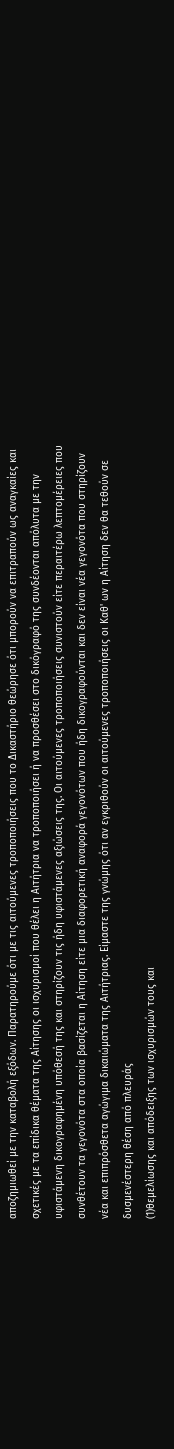αποζημιωθεί με την καταβολή εξόδων. Παρατηρούμε ότι με τις αιτούμενες τροποποιήσεις που το Δικαστήριο θεώρησε ότι μπορούν να επιτραπούν ως αναγκαίες και σχετικές με τα επίδικα θέματα της Αίτησης οι ισχυρισμοί που θέλει η Αιτήτρια να τροποποιήσει ή να προσθέσει στο δικόγραφό της συνδέονται απόλυτα με την υφιστάμενη δικογραφημένη υπόθεσή της και στηρίζουν τις ήδη υφιστάμενες αξιώσεις της. Οι αιτούμενες τροποποιήσεις συνιστούν είτε περαιτέρω λεπτομέρειες που συνθέτουν τα γεγονότα στα οποία βασίζεται η Αίτηση είτε μια διαφορετική αναφορά γεγονότων που ήδη δικογραφούνται και δεν είναι νέα γεγονότα που στηρίζουν νέα και επιπρόσθετα αγώγιμα δικαιώματα της Αιτήτριας. Είμαστε της γνώμης ότι αν εγκριθούν οι αιτούμενες τροποποιήσεις οι Καθ' ων η Αίτηση δεν θα τεθούν σε δυσμενέστερη θέση από πλευράς
(1)θεμελίωσης και απόδειξης των ισχυρισμών τους και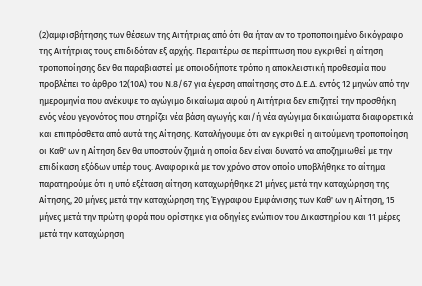(2)αμφισβήτησης των θέσεων της Αιτήτριας από ότι θα ήταν αν το τροποποιημένο δικόγραφο της Αιτήτριας τους επιδιδόταν εξ αρχής. Περαιτέρω σε περίπτωση που εγκριθεί η αίτηση τροποποίησης δεν θα παραβιαστεί με οποιοδήποτε τρόπο η αποκλειστική προθεσμία που προβλέπει το άρθρο 12(10Α) του Ν.8/67 για έγερση απαίτησης στο Δ.Ε.Δ. εντός 12 μηνών από την ημερομηνία που ανέκυψε το αγώγιμο δικαίωμα αφού η Αιτήτρια δεν επιζητεί την προσθήκη ενός νέου γεγονότος που στηρίζει νέα βάση αγωγής και/ή νέα αγώγιμα δικαιώματα διαφορετικά και επιπρόσθετα από αυτά της Αίτησης. Καταλήγουμε ότι αν εγκριθεί η αιτούμενη τροποποίηση οι Καθ' ων η Αίτηση δεν θα υποστούν ζημιά η οποία δεν είναι δυνατό να αποζημιωθεί με την επιδίκαση εξόδων υπέρ τους. Αναφορικά με τον χρόνο στον οποίο υποβλήθηκε το αίτημα παρατηρούμε ότι η υπό εξέταση αίτηση καταχωρήθηκε 21 μήνες μετά την καταχώρηση της Αίτησης, 20 μήνες μετά την καταχώρηση της Έγγραφου Εμφάνισης των Καθ' ων η Αίτηση, 15 μήνες μετά την πρώτη φορά που ορίστηκε για οδηγίες ενώπιον του Δικαστηρίου και 11 μέρες μετά την καταχώρηση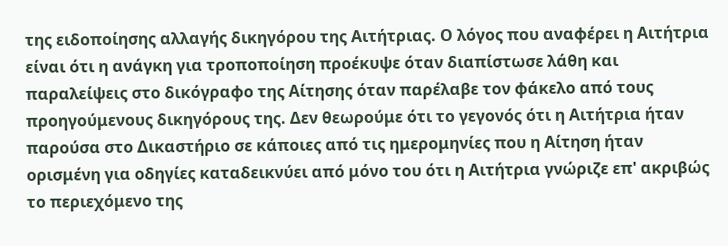της ειδοποίησης αλλαγής δικηγόρου της Αιτήτριας. Ο λόγος που αναφέρει η Αιτήτρια είναι ότι η ανάγκη για τροποποίηση προέκυψε όταν διαπίστωσε λάθη και παραλείψεις στο δικόγραφο της Αίτησης όταν παρέλαβε τον φάκελο από τους προηγούμενους δικηγόρους της. Δεν θεωρούμε ότι το γεγονός ότι η Αιτήτρια ήταν παρούσα στο Δικαστήριο σε κάποιες από τις ημερομηνίες που η Αίτηση ήταν ορισμένη για οδηγίες καταδεικνύει από μόνο του ότι η Αιτήτρια γνώριζε επ' ακριβώς το περιεχόμενο της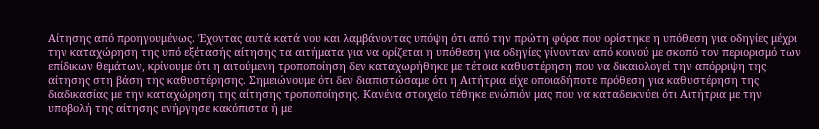Αίτησης από προηγουμένως. Έχοντας αυτά κατά νου και λαμβάνοντας υπόψη ότι από την πρώτη φόρα που ορίστηκε η υπόθεση για οδηγίες μέχρι την καταχώρηση της υπό εξέτασής αίτησης τα αιτήματα για να ορίζεται η υπόθεση για οδηγίες γίνονταν από κοινού με σκοπό τον περιορισμό των επίδικων θεμάτων, κρίνουμε ότι η αιτούμενη τροποποίηση δεν καταχωρήθηκε με τέτοια καθυστέρηση που να δικαιολογεί την απόρριψη της αίτησης στη βάση της καθυστέρησης. Σημειώνουμε ότι δεν διαπιστώσαμε ότι η Αιτήτρια είχε οποιαδήποτε πρόθεση για καθυστέρηση της διαδικασίας με την καταχώρηση της αίτησης τροποποίησης. Κανένα στοιχείο τέθηκε ενώπιόν μας που να καταδεικνύει ότι Αιτήτρια με την υποβολή της αίτησης ενήργησε κακόπιστα ή με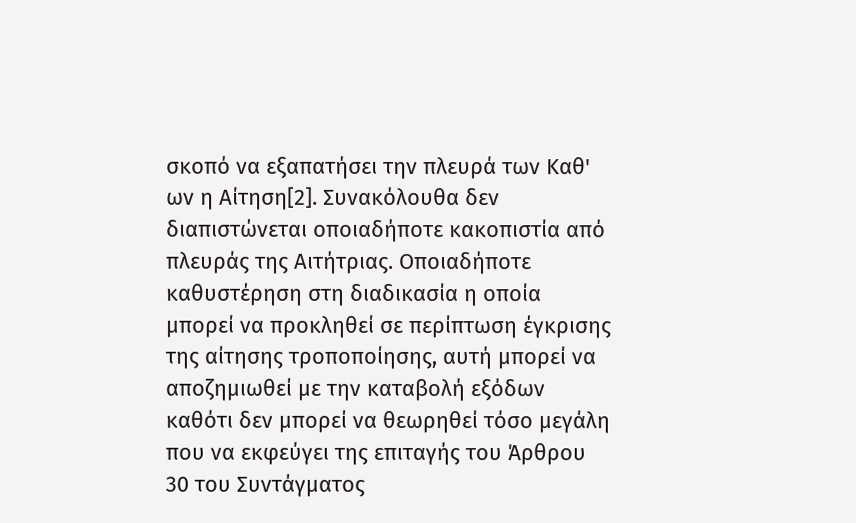σκοπό να εξαπατήσει την πλευρά των Καθ' ων η Αίτηση[2]. Συνακόλουθα δεν διαπιστώνεται οποιαδήποτε κακοπιστία από πλευράς της Αιτήτριας. Οποιαδήποτε καθυστέρηση στη διαδικασία η οποία μπορεί να προκληθεί σε περίπτωση έγκρισης της αίτησης τροποποίησης, αυτή μπορεί να αποζημιωθεί με την καταβολή εξόδων καθότι δεν μπορεί να θεωρηθεί τόσο μεγάλη που να εκφεύγει της επιταγής του Άρθρου 30 του Συντάγματος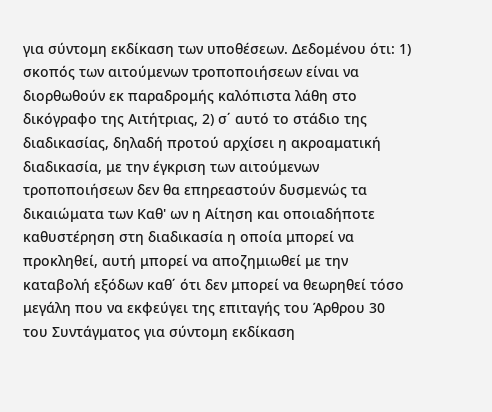για σύντομη εκδίκαση των υποθέσεων. Δεδομένου ότι: 1) σκοπός των αιτούμενων τροποποιήσεων είναι να διορθωθούν εκ παραδρομής καλόπιστα λάθη στο δικόγραφο της Αιτήτριας, 2) σ΄ αυτό το στάδιο της διαδικασίας, δηλαδή προτού αρχίσει η ακροαματική διαδικασία, με την έγκριση των αιτούμενων τροποποιήσεων δεν θα επηρεαστούν δυσμενώς τα δικαιώματα των Καθ' ων η Αίτηση και οποιαδήποτε καθυστέρηση στη διαδικασία η οποία μπορεί να προκληθεί, αυτή μπορεί να αποζημιωθεί με την καταβολή εξόδων καθ΄ ότι δεν μπορεί να θεωρηθεί τόσο μεγάλη που να εκφεύγει της επιταγής του Άρθρου 30 του Συντάγματος για σύντομη εκδίκαση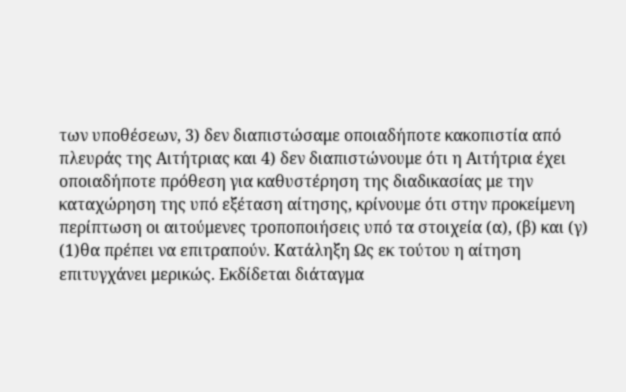των υποθέσεων, 3) δεν διαπιστώσαμε οποιαδήποτε κακοπιστία από πλευράς της Αιτήτριας και 4) δεν διαπιστώνουμε ότι η Αιτήτρια έχει οποιαδήποτε πρόθεση για καθυστέρηση της διαδικασίας με την καταχώρηση της υπό εξέταση αίτησης, κρίνουμε ότι στην προκείμενη περίπτωση οι αιτούμενες τροποποιήσεις υπό τα στοιχεία (α), (β) και (γ)
(1)θα πρέπει να επιτραπούν. Κατάληξη Ως εκ τούτου η αίτηση επιτυγχάνει μερικώς. Εκδίδεται διάταγμα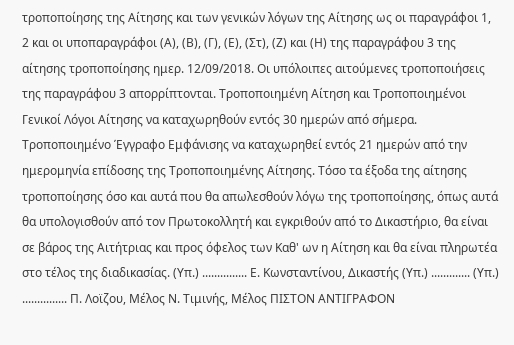τροποποίησης της Αίτησης και των γενικών λόγων της Αίτησης ως οι παραγράφοι 1, 2 και οι υποπαραγράφοι (Α), (Β), (Γ), (Ε), (Στ), (Ζ) και (Η) της παραγράφου 3 της αίτησης τροποποίησης ημερ. 12/09/2018. Οι υπόλοιπες αιτούμενες τροποποιήσεις της παραγράφου 3 απορρίπτονται. Τροποποιημένη Αίτηση και Τροποποιημένοι Γενικοί Λόγοι Αίτησης να καταχωρηθούν εντός 30 ημερών από σήμερα. Τροποποιημένο Έγγραφο Εμφάνισης να καταχωρηθεί εντός 21 ημερών από την ημερομηνία επίδοσης της Τροποποιημένης Αίτησης. Τόσο τα έξοδα της αίτησης τροποποίησης όσο και αυτά που θα απωλεσθούν λόγω της τροποποίησης, όπως αυτά θα υπολογισθούν από τον Πρωτοκολλητή και εγκριθούν από το Δικαστήριο, θα είναι σε βάρος της Αιτήτριας και προς όφελος των Καθ' ων η Αίτηση και θα είναι πληρωτέα στο τέλος της διαδικασίας. (Υπ.) ............... Ε. Κωνσταντίνου, Δικαστής (Υπ.) ............. (Υπ.) ............... Π. Λοϊζου, Μέλος Ν. Τιμινής, Μέλος ΠΙΣΤΟΝ ΑΝΤΙΓΡΑΦΟΝ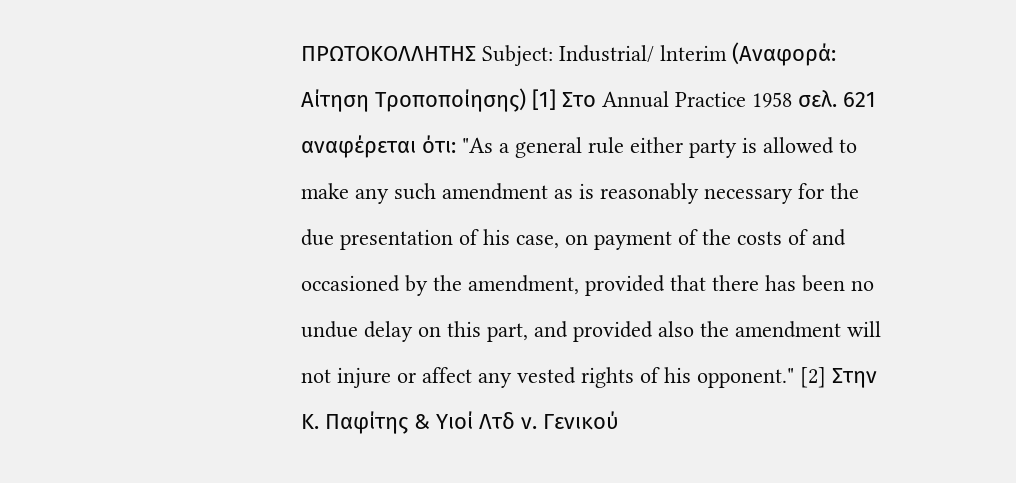ΠΡΩΤΟΚΟΛΛΗΤΗΣ Subject: Industrial/ lnterim (Αναφορά: Αίτηση Τροποποίησης) [1] Στο Annual Practice 1958 σελ. 621 αναφέρεται ότι: "As a general rule either party is allowed to make any such amendment as is reasonably necessary for the due presentation of his case, on payment of the costs of and occasioned by the amendment, provided that there has been no undue delay on this part, and provided also the amendment will not injure or affect any vested rights of his opponent." [2] Στην Κ. Παφίτης & Υιοί Λτδ ν. Γενικού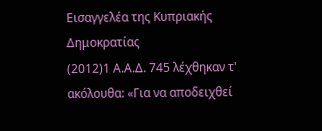Εισαγγελέα της Κυπριακής Δημοκρατίας
(2012)1 Α.Α.Δ. 745 λέχθηκαν τ' ακόλουθα: «Για να αποδειχθεί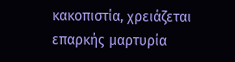κακοπιστία, χρειάζεται επαρκής μαρτυρία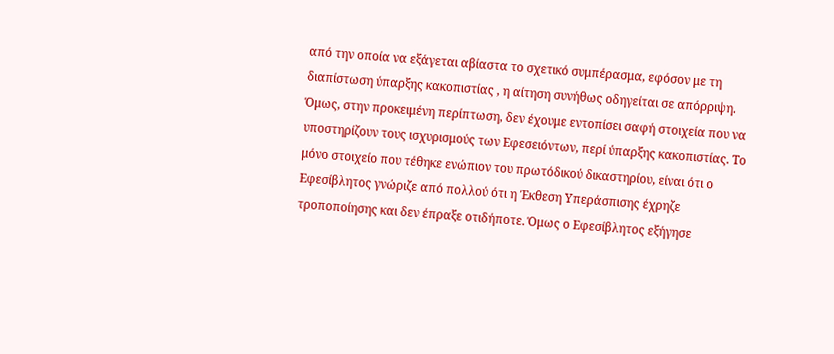από την οποία να εξάγεται αβίαστα το σχετικό συμπέρασμα, εφόσον με τη διαπίστωση ύπαρξης κακοπιστίας , η αίτηση συνήθως οδηγείται σε απόρριψη. Όμως, στην προκειμένη περίπτωση, δεν έχουμε εντοπίσει σαφή στοιχεία που να υποστηρίζουν τους ισχυρισμούς των Εφεσειόντων, περί ύπαρξης κακοπιστίας. Το μόνο στοιχείο που τέθηκε ενώπιον του πρωτόδικού δικαστηρίου, είναι ότι ο Εφεσίβλητος γνώριζε από πολλού ότι η Έκθεση Υπεράσπισης έχρηζε τροποποίησης και δεν έπραξε οτιδήποτε. Όμως ο Εφεσίβλητος εξήγησε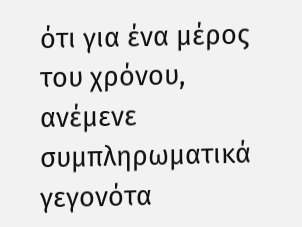ότι για ένα μέρος του χρόνου, ανέμενε συμπληρωματικά γεγονότα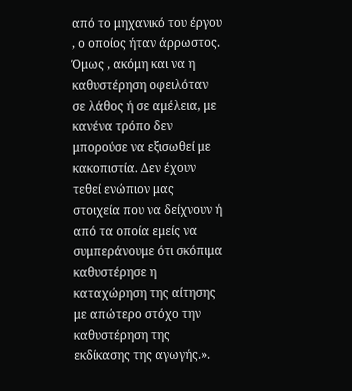από το μηχανικό του έργου , ο οποίος ήταν άρρωστος. Όμως , ακόμη και να η καθυστέρηση οφειλόταν σε λάθος ή σε αμέλεια, με κανένα τρόπο δεν μπορούσε να εξισωθεί με κακοπιστία. Δεν έχουν τεθεί ενώπιον μας στοιχεία που να δείχνουν ή από τα οποία εμείς να συμπεράνουμε ότι σκόπιμα καθυστέρησε η καταχώρηση της αίτησης με απώτερο στόχο την καθυστέρηση της εκδίκασης της αγωγής.».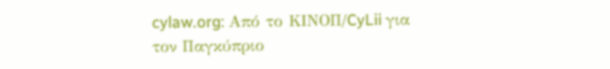cylaw.org: Από το ΚΙΝOΠ/CyLii για τον Παγκύπριο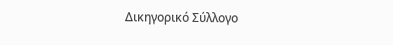Δικηγορικό Σύλλογο